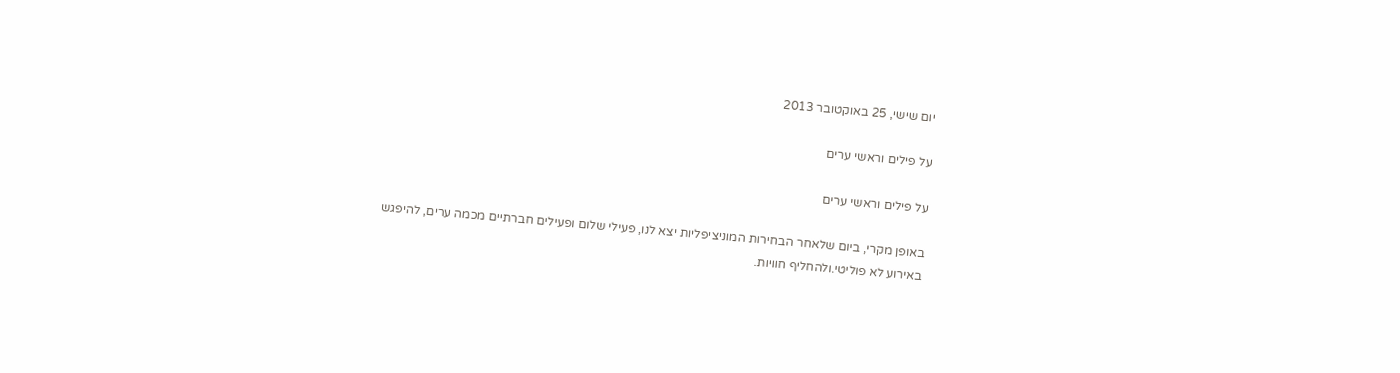יום שישי, 25 באוקטובר 2013

על פילים וראשי ערים

על פילים וראשי ערים

באופן מקרי, ביום שלאחר הבחירות המוניציפליות יצא לנו, פעילי שלום ופעילים חברתיים מכמה ערים, להיפגש באירוע לא פוליטי.ולהחליף חוויות.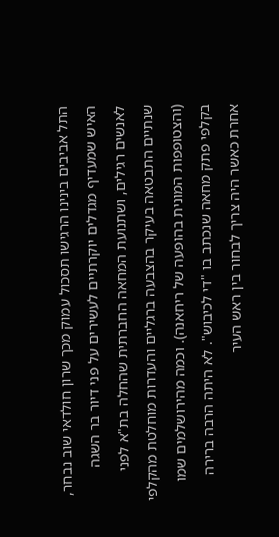התל אביבים בינינו הרגישו תסכול עמוק מכך שרון חולדאי שוב נבחר, האיש שמעדיף מגדלים יוקרתיים לעשירים על פני דיור בר השגה לאנשים רגילים, ושתנועת המחאה החברתית שהחלה בת"א לפני שנתיים התבטאה בעיקר בהצבעה ברגליים והעדרות מוחלטת מהקלפי (והצטופפות המונית בהופעה של ריחאנה). וכמה מהירושלמים שמו בקלפי פתק מחאה שנכתב בו "די לכיבוש". לא היתה הרבה ברירה אחרת כאשר היה צריך לבחור בין ראש העיר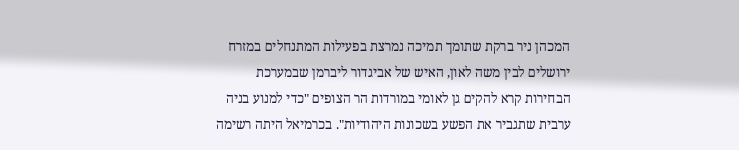המכהן ניר ברקת שתומך תמיכה נמרצת בפעילות המתנחלים במזרח ירושלים לבין משה לאון, האיש של אביגדור ליברמן שבמערכת הבחירות קרא להקים גן לאומי במורדות הר הצופים "כדי למנוע בניה ערבית שתגביר את הפשע בשכונות היהודיות". בכרמיאל היתה רשימה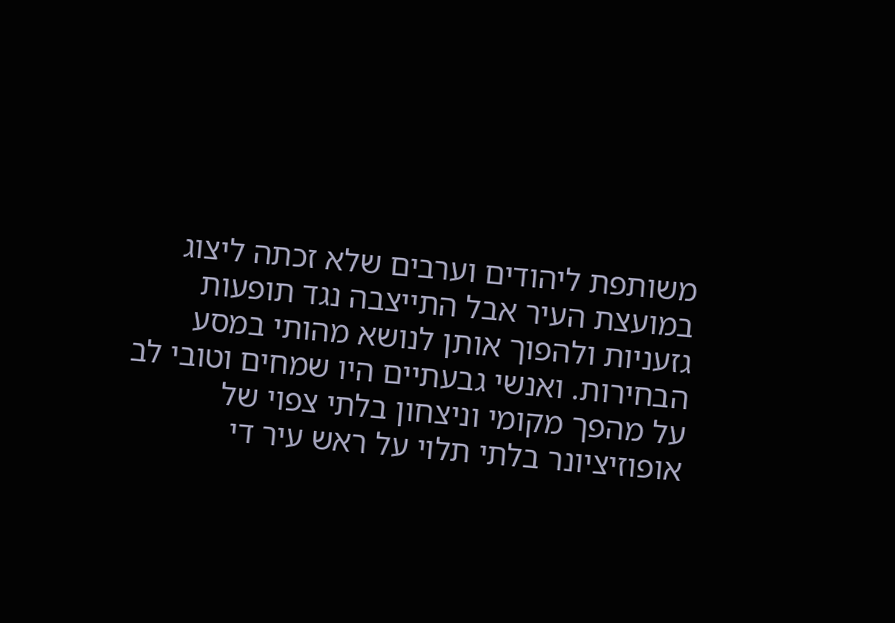משותפת ליהודים וערבים שלא זכתה ליצוג במועצת העיר אבל התייצבה נגד תופעות גזעניות ולהפוך אותן לנושא מהותי במסע הבחירות. ואנשי גבעתיים היו שמחים וטובי לב על מהפך מקומי וניצחון בלתי צפוי של אופוזיציונר בלתי תלוי על ראש עיר די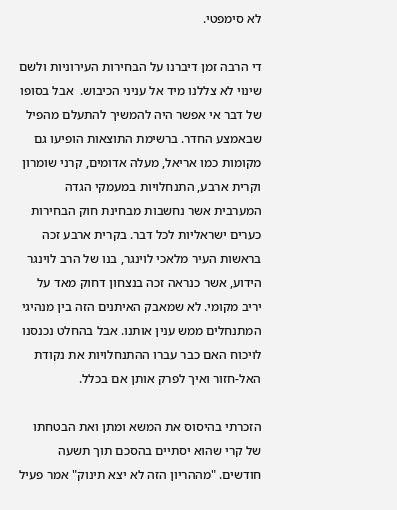לא סימפטי.

די הרבה זמן דיברנו על הבחירות העירוניות ולשם שינוי לא צללנו מיד אל עניני הכיבוש.  אבל בסופו של דבר אי אפשר היה להמשיך להתעלם מהפיל שבאמצע החדר. ברשימת התוצאות הופיעו גם מקומות כמו אריאל, מעלה אדומים, קרני שומרון וקרית ארבע, התנחלויות במעמקי הגדה המערבית אשר נחשבות מבחינת חוק הבחירות כערים ישראליות לכל דבר. בקרית ארבע זכה בראשות העיר מלאכי לוינגר, בנו של הרב לוינגר הידוע, אשר כנראה זכה בנצחון דחוק מאד על יריב מקומי. לא שמאבק האיתנים הזה בין מנהיגי המתנחלים ממש ענין אותנו. אבל בהחלט נכנסנו לויכוח האם כבר עברו ההתנחלויות את נקודת האל-חזור ואיך לפרק אותן אם בכלל.

הזכרתי בהיסוס את המשא ומתן ואת הבטחתו של קרי שהוא יסתיים בהסכם תוך תשעה חודשים. "מההריון הזה לא יצא תינוק" אמר פעיל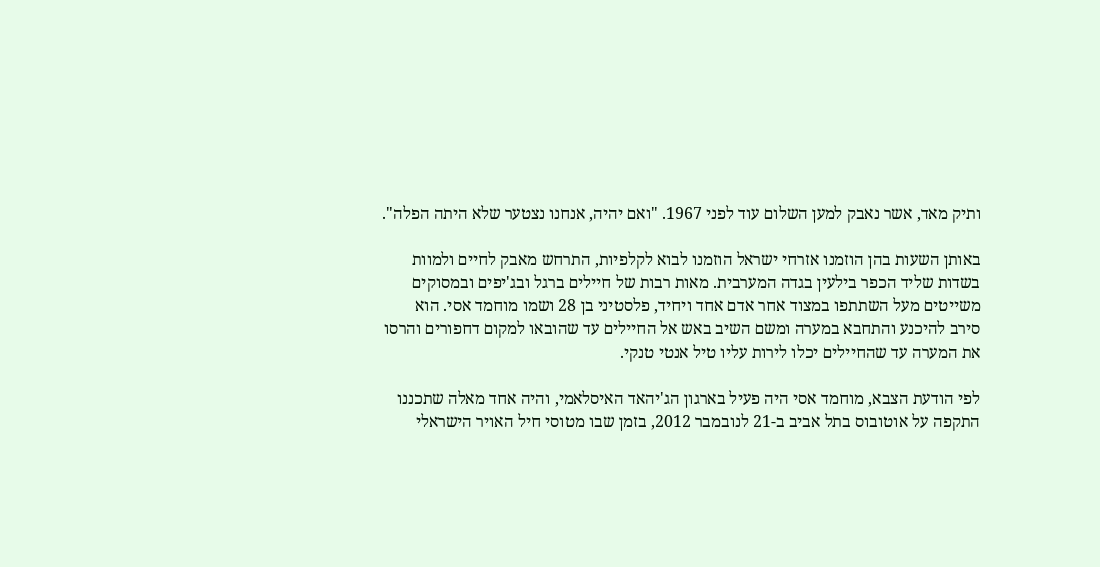ותיק מאד, אשר נאבק למען השלום עוד לפני 1967. "ואם יהיה, אנחנו נצטער שלא היתה הפלה".

באותן השעות בהן הוזמנו אזרחי ישראל הוזמנו לבוא לקלפיות, התרחש מאבק לחיים ולמוות בשדות שליד הכפר בילעין בגדה המערבית. מאות רבות של חיילים ברגל ובג'יפים ובמסוקים משייטים מעל השתתפו במצוד אחר אדם אחד ויחיד, פלסטיני בן 28 ושמו מוחמד אסי. הוא סירב להיכנע והתחבא במערה ומשם השיב באש אל החיילים עד שהובאו למקום דחפורים והרסו את המערה עד שהחיילים יכלו לירות עליו טיל אנטי טנקי.

לפי הודעת הצבא, מוחמד אסי היה פעיל בארגון הג'יהאד האיסלאמי, והיה אחד מאלה שתכננו התקפה על אוטובוס בתל אביב ב-21 לנובמבר 2012, בזמן שבו מטוסי חיל האויר הישראלי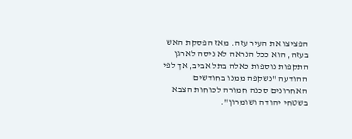הפציצו את העיר עזה. מאז הפסקת האש בעזה, הוא ככל הנראה לא ניסה לארגן התקפות נוספות כאלה בתל אביב, אך לפי ההודעה "נשקפה ממנו בחודשים האחרונים סכנה חמורה לכוחות הצבא בשטחי יהודה ושומרון".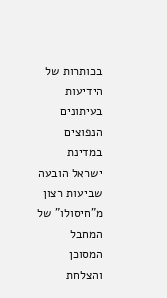בכותרות של הידיעות בעיתונים הנפוצים במדינת ישראל הובעה שביעות רצון מ"חיסולו" של המחבל המסוכן והצלחת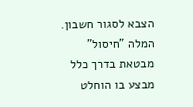הצבא לסגור חשבון. המלה "חיסול" מבטאת בדרך כלל מבצע בו הוחלט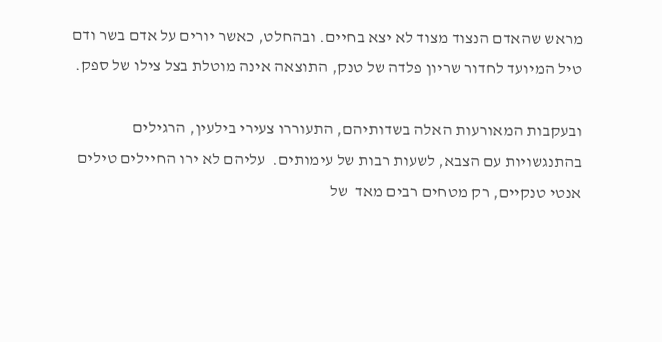מראש שהאדם הנצוד מצוד לא יצא בחיים. ובהחלט, כאשר יורים על אדם בשר ודם טיל המיועד לחדור שריון פלדה של טנק, התוצאה אינה מוטלת בצל צילו של ספק.

ובעקבות המאורעות האלה בשדותיהם, התעוררו צעירי בילעין, הרגילים בהתנגשויות עם הצבא, לשעות רבות של עימותים.  עליהם לא ירו החיילים טילים אנטי טנקיים, רק מטחים רבים מאד  של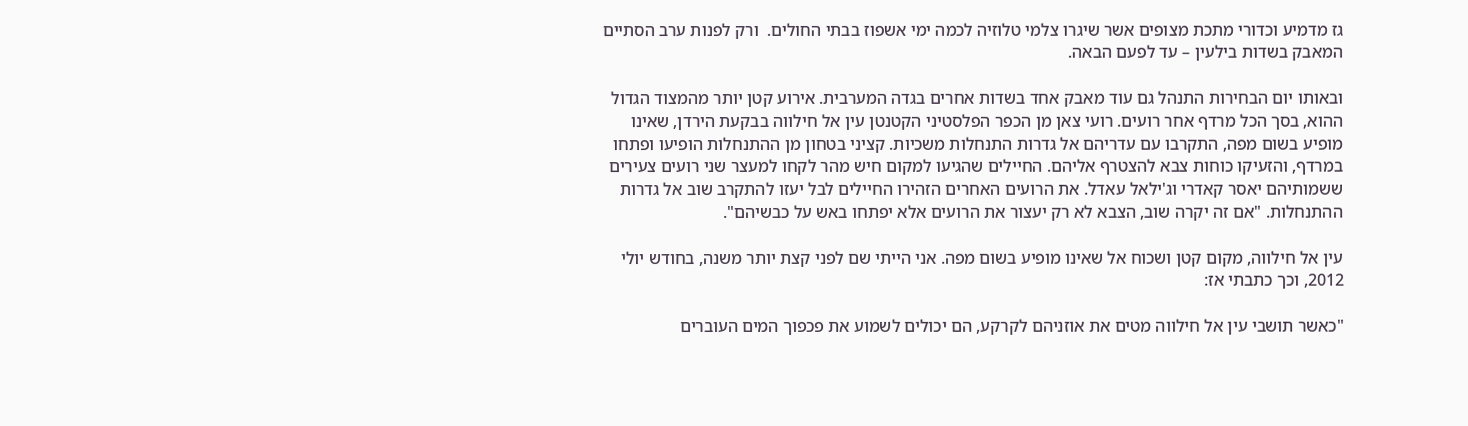גז מדמיע וכדורי מתכת מצופים אשר שיגרו צלמי טלוזיה לכמה ימי אשפוז בבתי החולים.  ורק לפנות ערב הסתיים המאבק בשדות בילעין – עד לפעם הבאה.

ובאותו יום הבחירות התנהל גם עוד מאבק אחד בשדות אחרים בגדה המערבית. אירוע קטן יותר מהמצוד הגדול ההוא, בסך הכל מרדף אחר רועים. רועי צאן מן הכפר הפלסטיני הקטנטן עין אל חילווה בבקעת הירדן, שאינו מופיע בשום מפה, התקרבו עם עדריהם אל גדרות התנחלות משכיות. קציני בטחון מן ההתנחלות הופיעו ופתחו במרדף, והזעיקו כוחות צבא להצטרף אליהם. החיילים שהגיעו למקום חיש מהר לקחו למעצר שני רועים צעירים ששמותיהם יאסר קאדרי וג'ילאל עאדל. את הרועים האחרים הזהירו החיילים לבל יעזו להתקרב שוב אל גדרות ההתנחלות. "אם זה יקרה שוב, הצבא לא רק יעצור את הרועים אלא יפתחו באש על כבשיהם".

עין אל חילווה, מקום קטן ושכוח אל שאינו מופיע בשום מפה. אני הייתי שם לפני קצת יותר משנה, בחודש יולי 2012, וכך כתבתי אז:

"כאשר תושבי עין אל חילווה מטים את אוזניהם לקרקע, הם יכולים לשמוע את פכפוך המים העוברים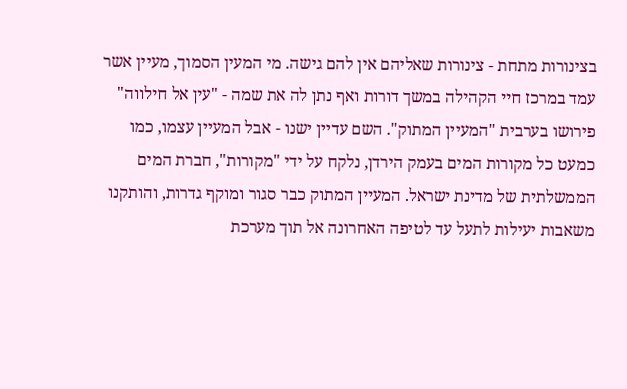בצינורות מתחת - צינורות שאליהם אין להם גישה. מי המעין הסמוך, מעיין אשר עמד במרכז חיי הקהילה במשך דורות ואף נתן לה את שמה - "עין אל חילווה" פירושו בערבית "המעיין המתוק". השם עדיין ישנו - אבל המעיין עצמו, כמו כמעט כל מקורות המים בעמק הירדן, נלקח על ידי "מקורות", חברת המים הממשלתית של מדינת ישראל. המעיין המתוק כבר סגור ומוקף גדרות, והותקנו משאבות יעילות לתעל עד לטיפה האחרונה אל תוך מערכת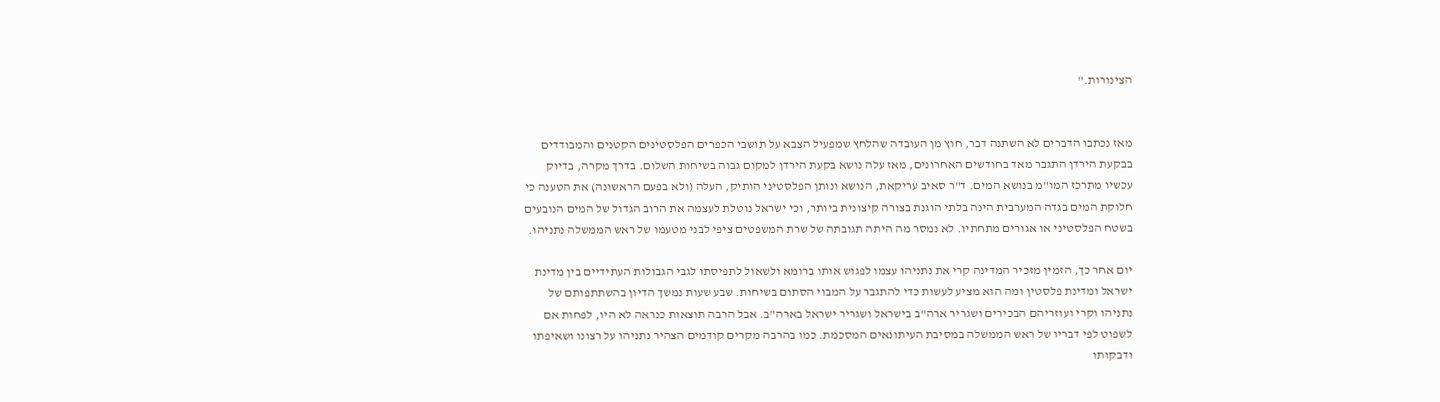הצינורות."


מאז נכתבו הדברים לא השתנה דבר, חוץ מן העובדה שהלחץ שמפעיל הצבא על תושבי הכפרים הפלסטינים הקטנים והמבודדים בבקעת הירדן התגבר מאד בחודשים האחרונים, מאז עלה נושא בקעת הירדן למקום גבוה בשיחות השלום. בדרך מקרה, בדיוק עכשיו מתרכז המו"מ בנושא המים. ד"ר סאיב עריקאת, הנושא ונותן הפלסטיני הותיק, העלה (ולא בפעם הראשונה) את הטענה כי חלוקת המים בגדה המערבית הינה בלתי הוגנת בצורה קיצונית ביותר, וכי ישראל נוטלת לעצמה את הרוב הגדול של המים הנובעים בשטח הפלסטיני או אגורים מתחתיו. לא נמסר מה היתה תגובתה של שרת המשפטים ציפי לבני מטעמו של ראש הממשלה נתניהו.

יום אחר כך, הזמין מזכיר המדינה קרי את נתניהו עצמו לפגוש אותו ברומא ולשאול לתפיסתו לגבי הגבולות העתידיים בין מדינת ישראל ומדינת פלסטין ומה הוא מציע לעשות כדי להתגבר על המבוי הסתום בשיחות. שבע שעות נמשך הדיון בהשתתפותם של נתניהו וקרי ועוזריהם הבכירים ושגריר ארה"ב בישראל ושגריר ישראל בארה"ב. אבל הרבה תוצאות כנראה לא היו, לפחות אם לשפוט לפי דבריו של ראש הממשלה במסיבת העיתונאים המסכמת. כמו בהרבה מקרים קודמים הצהיר נתניהו על רצונו ושאיפתו ודבקותו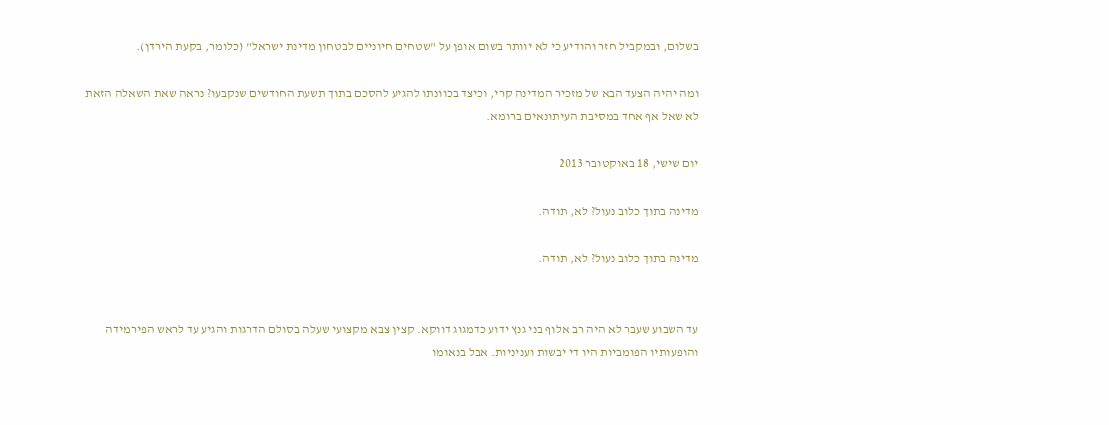בשלום, ובמקביל חזר והודיע כי לא יוותר בשום אופן על "שטחים חיוניים לבטחון מדינת ישראל" (כלומר, בקעת הירדן).

ומה יהיה הצעד הבא של מזכיר המדינה קרי, וכיצד בכוונתו להגיע להסכם בתוך תשעת החודשים שנקבעו? נראה שאת השאלה הזאת לא שאל אף אחד במסיבת העיתונאים ברומא.

יום שישי, 18 באוקטובר 2013

מדינה בתוך כלוב נעול? לא, תודה.

מדינה בתוך כלוב נעול? לא, תודה.


עד השבוע שעבר לא היה רב אלוף בני גנץ ידוע כדמגוג דווקא. קצין צבא מקצועי שעלה בסולם הדרגות והגיע עד לראש הפירמידה והופעותיו הפומביות היו די יבשות ועניניות. אבל בנאומו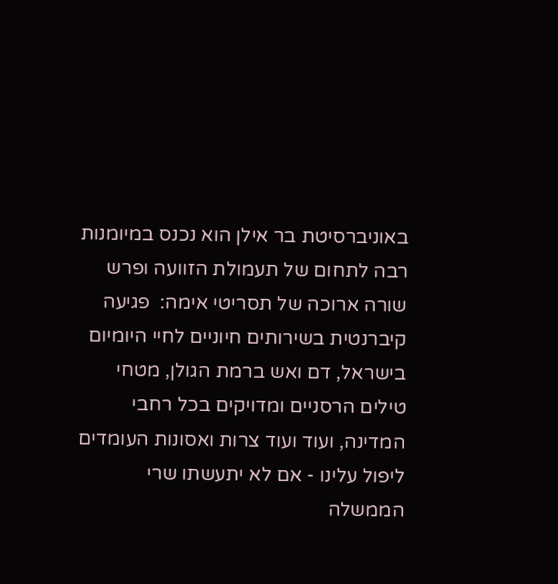באוניברסיטת בר אילן הוא נכנס במיומנות רבה לתחום של תעמולת הזוועה ופרש שורה ארוכה של תסריטי אימה:  פגיעה קיברנטית בשירותים חיוניים לחיי היומיום בישראל, דם ואש ברמת הגולן, מטחי טילים הרסניים ומדויקים בכל רחבי המדינה, ועוד ועוד צרות ואסונות העומדים ליפול עלינו - אם לא יתעשתו שרי הממשלה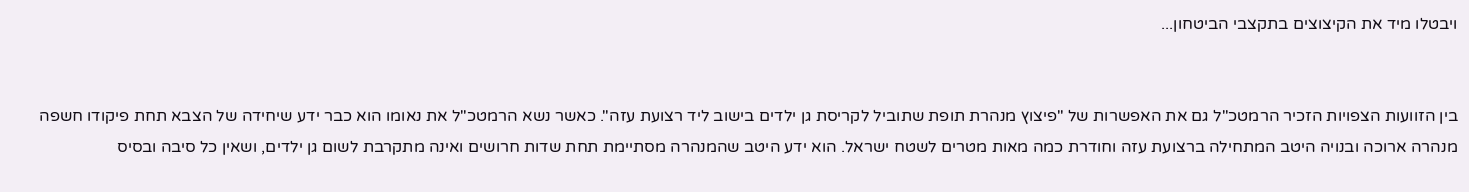ויבטלו מיד את הקיצוצים בתקצבי הביטחון...


בין הזוועות הצפויות הזכיר הרמטכ"ל גם את האפשרות של "פיצוץ מנהרת תופת שתוביל לקריסת גן ילדים בישוב ליד רצועת עזה". כאשר נשא הרמטכ"ל את נאומו הוא כבר ידע שיחידה של הצבא תחת פיקודו חשפה מנהרה ארוכה ובנויה היטב המתחילה ברצועת עזה וחודרת כמה מאות מטרים לשטח ישראל. הוא ידע היטב שהמנהרה מסתיימת תחת שדות חרושים ואינה מתקרבת לשום גן ילדים, ושאין כל סיבה ובסיס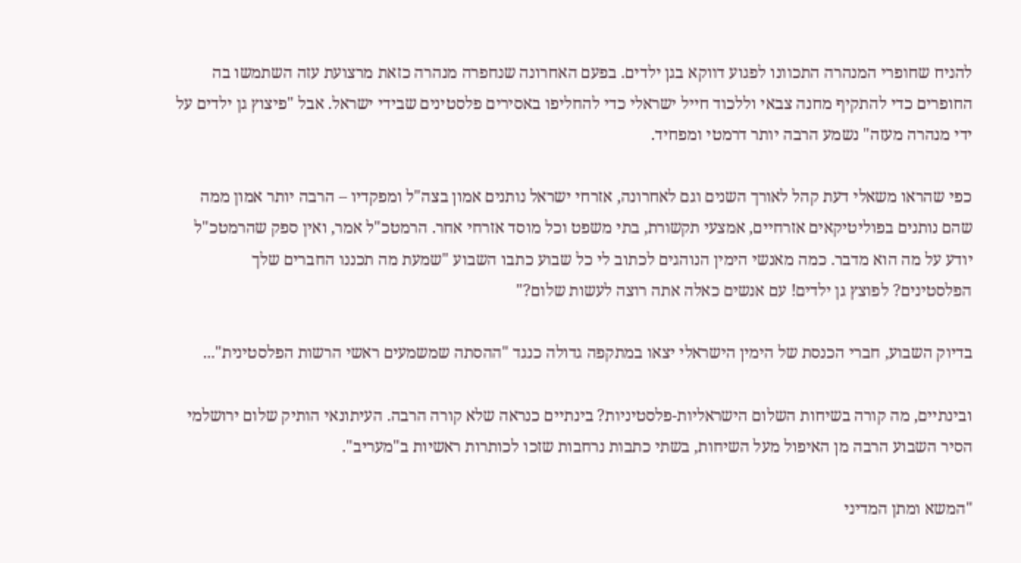להניח שחופרי המנהרה התכוונו לפגוע דווקא בגן ילדים. בפעם האחרונה שנחפרה מנהרה כזאת מרצועת עזה השתמשו בה החופרים כדי להתקיף מחנה צבאי וללכוד חייל ישראלי כדי להחליפו באסירים פלסטינים שבידי ישראל. אבל "פיצוץ גן ילדים על ידי מנהרה מעזה" נשמע הרבה יותר דרמטי ומפחיד.

כפי שהראו משאלי דעת קהל לאורך השנים וגם לאחרונה, אזרחי ישראל נותנים אמון בצה"ל ומפקדיו – הרבה יותר אמון ממה שהם נותנים בפוליטיקאים אזרחיים, אמצעי תקשורת, בתי משפט וכל מוסד אזרחי אחר. הרמטכ"ל אמר, ואין ספק שהרמטכ"ל יודע על מה הוא מדבר. כמה מאנשי הימין הנוהגים לכתוב לי כל שבוע כתבו השבוע "שמעת מה תכננו החברים שלך הפלסטינים? לפוצץ גן ילדים! עם אנשים כאלה אתה רוצה לעשות שלום?"

בדיוק השבוע, חברי הכנסת של הימין הישראלי יצאו במתקפה גדולה כנגד "ההסתה שמשמעים ראשי הרשות הפלסטינית"...

ובינתיים, מה קורה בשיחות השלום הישראליות-פלסטיניות? בינתיים כנראה שלא קורה הרבה. העיתונאי הותיק שלום ירושלמי הסיר השבוע הרבה מן האיפול מעל השיחות, בשתי כתבות נרחבות שזכו לכותרות ראשיות ב"מעריב".

"המשא ומתן המדיני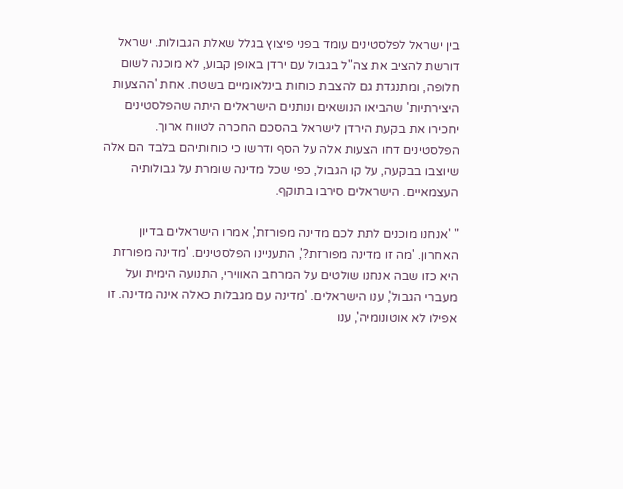בין ישראל לפלסטינים עומד בפני פיצוץ בגלל שאלת הגבולות. ישראל דורשת להציב את צה"ל בגבול עם ירדן באופן קבוע, לא מוכנה לשום חלופה, ומתנגדת גם להצבת כוחות בינלאומיים בשטח. אחת 'ההצעות היצירתיות' שהביאו הנושאים ונותנים הישראלים היתה שהפלסטינים יחכירו את בקעת הירדן לישראל בהסכם החכרה לטווח ארוך. הפלסטינים דחו הצעות אלה על הסף ודרשו כי כוחותיהם בלבד הם אלה שיוצבו בבקעה, על קו הגבול, כפי שכל מדינה שומרת על גבולותיה העצמאיים. הישראלים סירבו בתוקף.

" 'אנחנו מוכנים לתת לכם מדינה מפורזת', אמרו הישראלים בדיון האחרון. 'מה זו מדינה מפורזת?', התעניינו הפלסטינים. 'מדינה מפורזת היא כזו שבה אנחנו שולטים על המרחב האווירי, התנועה הימית ועל מעברי הגבול', ענו הישראלים. 'מדינה עם מגבלות כאלה אינה מדינה. זו אפילו לא אוטונומיה', ענו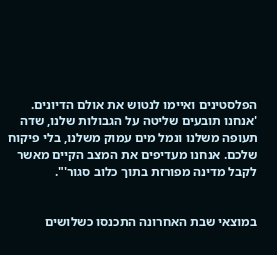הפלסטינים ואיימו לנטוש את אולם הדיונים. 'אנחנו תובעים שליטה על הגבולות שלנו, שדה תעופה משלנו ונמל מים עמוק משלנו, בלי פיקוח שלכם. אנחנו מעדיפים את המצב הקיים מאשר לקבל מדינה מפורזת בתוך כלוב סגור'".


במוצאי שבת האחרונה התכנסו כשלושים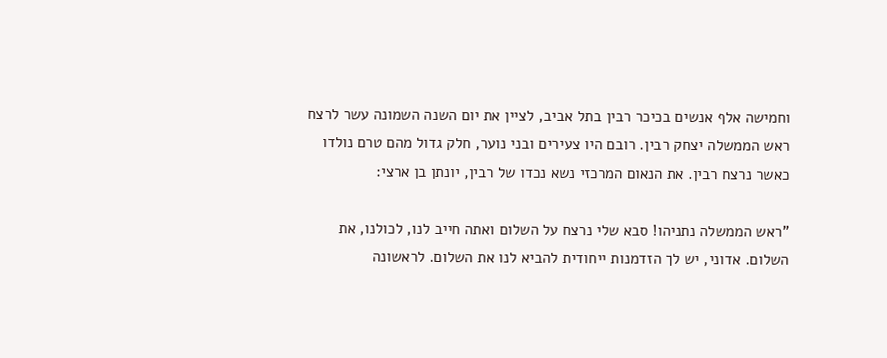וחמישה אלף אנשים בכיכר רבין בתל אביב, לציין את יום השנה השמונה עשר לרצח ראש הממשלה יצחק רבין. רובם היו צעירים ובני נוער, חלק גדול מהם טרם נולדו  כאשר נרצח רבין. את הנאום המרכזי נשא נכדו של רבין, יונתן בן ארצי:

"ראש הממשלה נתניהו! סבא שלי נרצח על השלום ואתה חייב לנו, לכולנו, את השלום. אדוני, יש לך הזדמנות ייחודית להביא לנו את השלום. לראשונה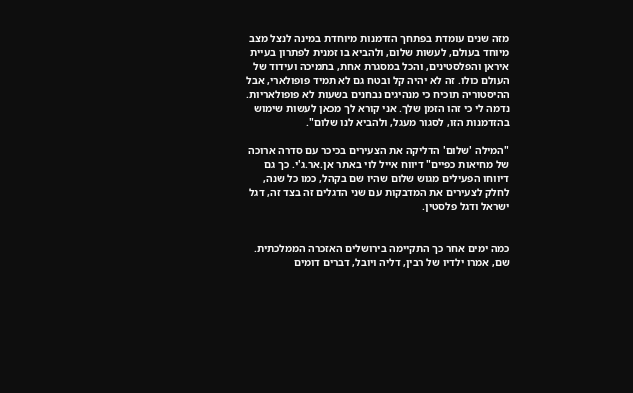מזה שנים עומדת בפתחך הזדמנות מיוחדת במינה לנצל מצב מיוחד בעולם, לעשות שלום, ולהביא בו זמנית לפתרון בעיית איראן והפלסטינים, והכל במסגרת אחת, בתמיכה ועידוד של העולם כולו. זה לא יהיה קל ובטח גם לא תמיד פופולארי, אבל ההיסטוריה תוכיח כי מנהיגים נבחנים בשעות לא פופולאריות. נדמה לי כי זהו הזמן שלך. אני קורא לך מכאן לעשות שימוש בהזדמנות הזו, לסגור מעגל, ולהביא לנו שלום".

"המילה 'שלום' הדליקה את הצעירים בכיכר עם סדרה ארוכה של מחיאות כפיים" דיווח אייל לוי באתר אן.אר.ג'י. כך גם דיווחו הפעילים מגוש שלום שהיו שם בקהל, כמו כל שנה, לחלק לצעירים את המדבקות עם שני הדגלים זה בצד זה, דגל ישראל ודגל פלסטין.


כמה ימים אחר כך התקיימה בירושלים האזכרה הממלכתית. שם, אמרו ילדיו של רבין, דליה ויובל, דברים דומים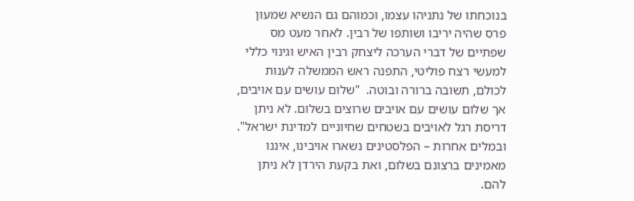בנוכחתו של נתניהו עצמו, וכמוהם גם הנשיא שמעון פרס שהיה יריבו ושותפו של רבין. לאחר מעט מס שפתיים של דברי הערכה ליצחק רבין האיש וגינוי כללי למעשי רצח פוליטי, התפנה ראש הממשלה לענות לכולם, תשובה ברורה ובוטה.  "שלום עושים עם אויבים, אך שלום עושים עם אויבים שרוצים בשלום. לא ניתן דריסת רגל לאויבים בשטחים שחיוניים למדינת ישראל". ובמלים אחרות – הפלסטינים נשארו אויבינו, איננו מאמינים ברצונם בשלום, ואת בקעת הירדן לא ניתן להם.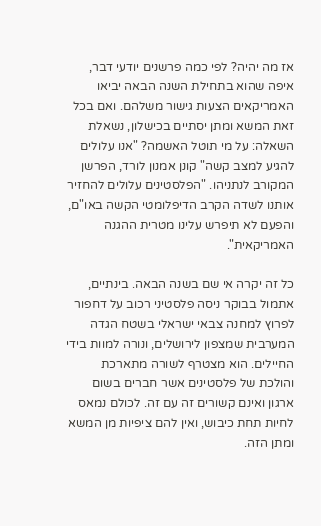אז מה יהיה? לפי כמה פרשנים יודעי דבר, איפה שהוא בתחילת השנה הבאה יביאו האמריקאים הצעות גישור משלהם. ואם בכל זאת המשא ומתן יסתיים בכישלון, נשאלת השאלה: על מי תוטל האשמה? "אנו עלולים להגיע למצב קשה" קונן אמנון לורד, הפרשן המקורב לנתניהו. "הפלסטינים עלולים להחזיר אותנו לשדה הקרב הדיפלומטי הקשה באו"ם, והפעם לא תיפרש עלינו מטרית ההגנה האמריקאית".

כל זה יקרה אי שם בשנה הבאה. בינתיים, אתמול בבוקר ניסה פלסטיני רכוב על דחפור לפרוץ למחנה צבאי ישראלי בשטח הגדה המערבית שמצפון לירושלים, ונורה למוות בידי החיילים. הוא מצטרף לשורה מתארכת והולכת של פלסטינים אשר חברים בשום ארגון ואינם קשורים זה עם זה. לכולם נמאס לחיות תחת כיבוש, ואין להם ציפיות מן המשא ומתן הזה.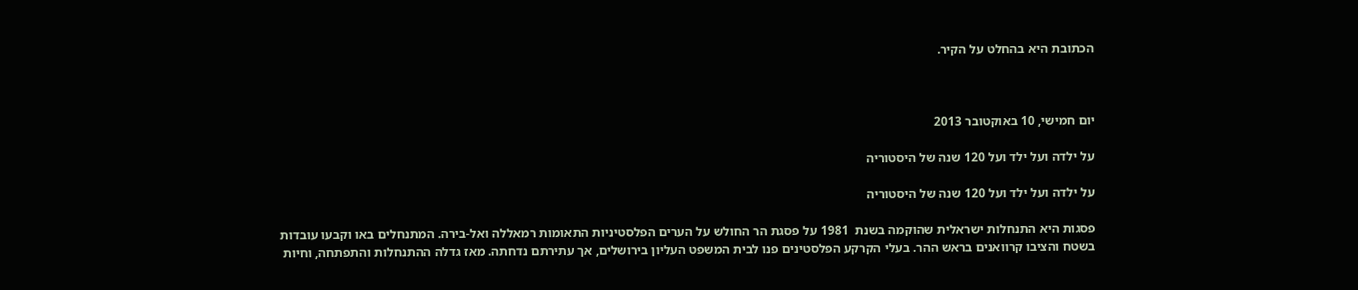הכתובת היא בהחלט על הקיר.



יום חמישי, 10 באוקטובר 2013

על ילדה ועל ילד ועל 120 שנה של היסטוריה

על ילדה ועל ילד ועל 120 שנה של היסטוריה

פסגות היא התנחלות ישראלית שהוקמה בשנת  1981 על פסגת הר החולש על הערים הפלסטיניות התאומות רמאללה ואל-בירה. המתנחלים באו וקבעו עובדות בשטח והציבו קרוואנים בראש ההר. בעלי הקרקע הפלסטינים פנו לבית המשפט העליון בירושלים, אך עתירתם נדחתה. מאז גדלה ההתנחלות והתפתחה, וחיות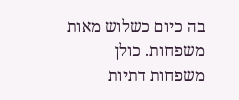בה כיום כשלוש מאות משפחות. כולן משפחות דתיות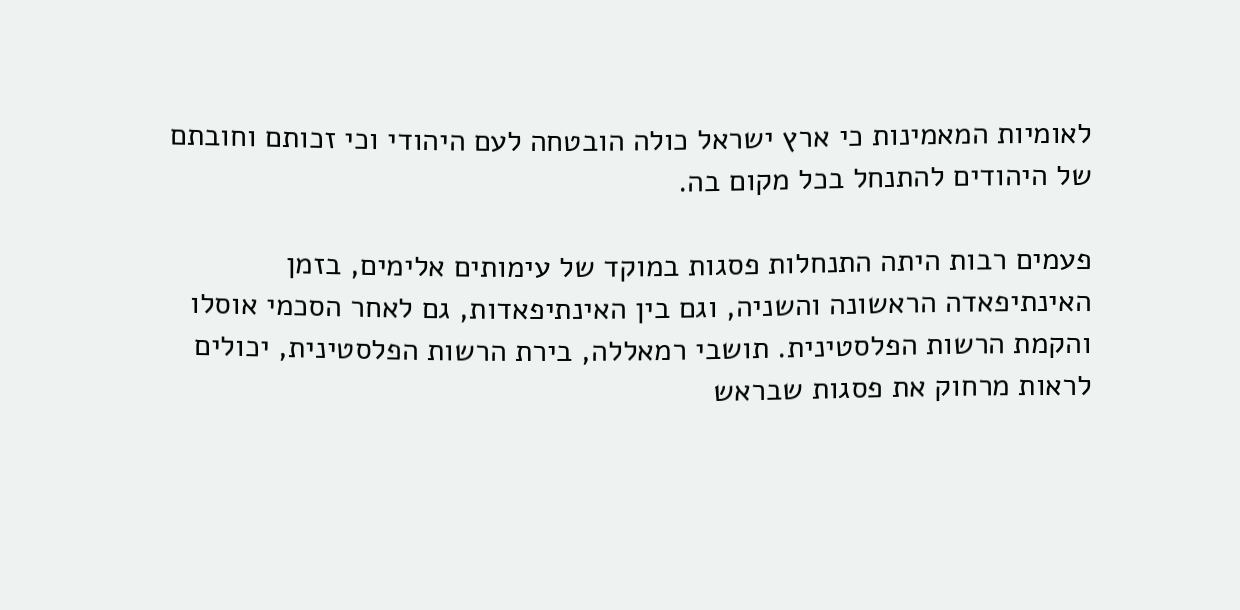לאומיות המאמינות כי ארץ ישראל כולה הובטחה לעם היהודי וכי זכותם וחובתם של היהודים להתנחל בכל מקום בה.

פעמים רבות היתה התנחלות פסגות במוקד של עימותים אלימים, בזמן האינתיפאדה הראשונה והשניה, וגם בין האינתיפאדות, גם לאחר הסכמי אוסלו והקמת הרשות הפלסטינית. תושבי רמאללה, בירת הרשות הפלסטינית, יכולים לראות מרחוק את פסגות שבראש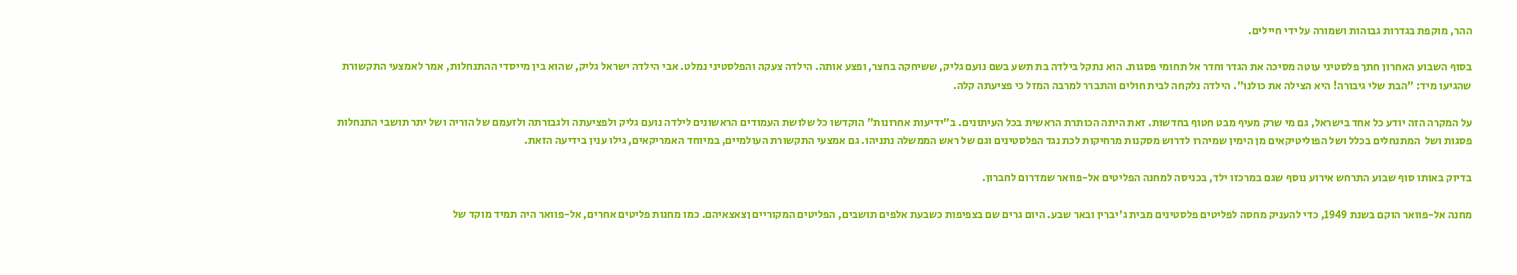ההר, מוקפת בגדרות גבוהות ושמורה על ידי חיילים.

בסוף השבוע האחרון חתך פלסטיני עוטה מסיכה את הגדר וחדר אל תחומי פסגות. הוא נתקל בילדה בת תשע בשם נועם גליק, ששיחקה בחצר, ופצע אותה. הילדה צעקה והפלסטיני נמלט. אבי הילדה ישראל גליק, שהוא בין מייסדי ההתנחלות, אמר לאמצעי התקשורת שהגיעו מיד: "הבת שלי גיבורה! היא הצילה את כולנו". הילדה נלקחה לבית חולים והתברר למרבה המזל כי פציעתה קלה.

על המקרה הזה יודע כל אחד בישראל, גם מי שרק מעיף מבט חטוף בחדשות. זאת היתה הכותרת הראשית בכל העיתונים. ב"ידיעות אחרונות" הוקדשו כל שלושת העמודים הראשונים לילדה נועם גליק ולפציעתה ולגבורתה ולזעמם של הוריה ושל יתר תושבי התנחלות פסגות ושל  המתנחלים בכלל ושל הפוליטיקאים מן הימין שמיהרו לדרוש מסקנות מרחיקות לכת נגד הפלסטינים וגם של ראש הממשלה נתניהו. גם אמצעי התקשורת העולמיים, במיוחד האמריקאים, גילו ענין בידיעה הזאת.

בדיוק באותו סוף שבוע התרחש אירוע נוסף שגם במרכזו ילד, בכניסה למחנה הפליטים אל-פוואר שמדרום לחברון.

מחנה אל-פוואר הוקם בשנת 1949, כדי להעניק מחסה לפליטים פלסטינים מבית ג'יברין ובאר שבע. היום גרים שם בצפיפות כשבעת אלפים תושבים, הפליטים המקוריים ןצאצאיהם. כמו מחנות פליטים אחרים, אל-פוואר היה תמיד מוקד של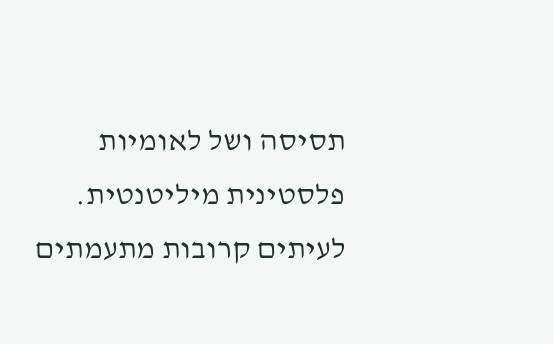תסיסה ושל לאומיות פלסטינית מיליטנטית. לעיתים קרובות מתעמתים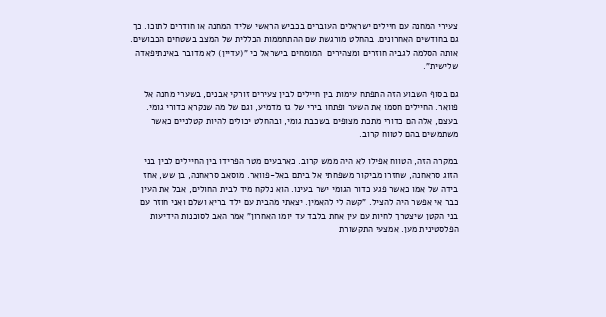צעירי המחנה עם חיילים ישראלים העוברים בכביש הראשי שליד המחנה או חודרים לתוכו. כך גם בחודשים האחרונים. בהחלט מורגשת שם ההתחממות הכללית של המצב בשטחים הכבושים. אותה הסלמה לגביה חוזרים ומצהירים  המומחים בישראל כי "(עדיין) לא מדובר באינתיפאדה שלישית".

גם בסוף השבוע הזה התפתח עימות בין חיילים לבין צעירים זורקי אבנים, בשערי מחנה אל פוואר. החיילים חסמו את השער ופתחו בירי של גז מדמיע, וגם של מה שנקרא כדורי גומי. בעצם, אלה הם כדורי מתכת מצופים בשכבת גומי, ובהחלט יכולים להיות קטלניים כאשר משתמשים בהם לטווח קרוב.

במקרה הזה, הטווח אפילו לא היה ממש קרוב. כארבעים מטר הפרידו בין החיילים לבין בני הזוג סראחנה, שחזרו מביקור משפחתי אל ביתם באל-פוואר. מוסאב סראחנה, בן שש, אחז בידה של אמו כאשר פגע כדור הגומי ישר בעינו. הוא נלקח מיד לבית החולים, אבל את העין כבר אי אפשר היה להציל. "קשה לי להאמין. יצאתי מהבית עם ילד בריא ושלם ואני חוזר עם בני הקטן שיצטרך לחיות עם עין אחת בלבד עד יומו האחרון" אמר האב לסוכנות הידיעות הפלסטינית מען. אמצעי התקשורת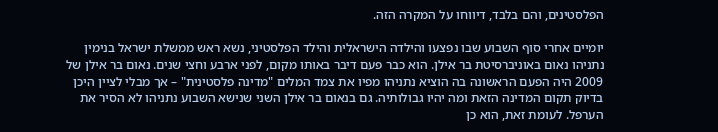הפלסטינים, והם בלבד, דיווחו על המקרה הזה.

יומיים אחרי סוף השבוע שבו נפצעו והילדה הישראלית והילד הפלסטיני, נשא ראש ממשלת ישראל בנימין נתניהו נאום באוניברסיטת בר אילן. הוא כבר פעם דיבר באותו מקום, לפני ארבע וחצי שנים. נאום בר אילן של 2009 היה הפעם הראשונה בה הוציא נתניהו מפיו את צמד המלים "מדינה פלסטינית" – אך מבלי לציין היכן בדיוק תקום המדינה הזאת ומה יהיו גבולותיה. גם בנאום בר אילן השני שנישא השבוע נתניהו לא הסיר את הערפל. לעומת זאת, הוא כן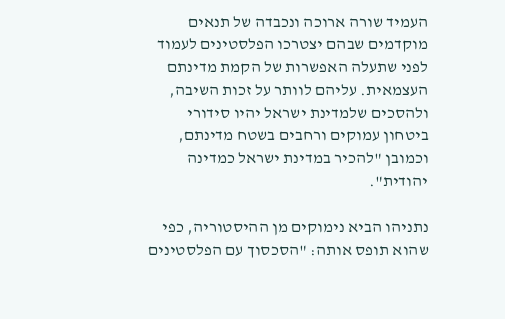העמיד שורה ארוכה ונכבדה של תנאים מוקדמים שבהם יצטרכו הפלסטינים לעמוד לפני שתעלה האפשרות של הקמת מדינתם העצמאית. עליהם לוותר על זכות השיבה, ולהסכים שלמדינת ישראל יהיו סידורי ביטחון עמוקים ורחבים בשטח מדינתם, וכמובן "להכיר במדינת ישראל כמדינה יהודית".

נתניהו הביא נימוקים מן ההיסטוריה, כפי שהוא תופס אותה: "הסכסוך עם הפלסטינים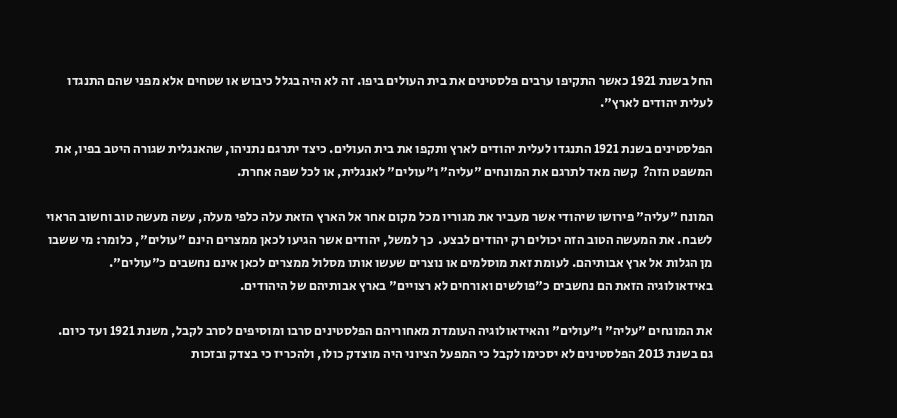החל בשנת 1921 כאשר התקיפו ערבים פלסטינים את בית העולים ביפו. זה לא היה בגלל כיבוש או שטחים אלא מפני שהם התנגדו לעלית יהודים לארץ".

הפלסטינים בשנת 1921 התנגדו לעלית יהודים לארץ ותקפו את בית העולים. כיצד יתרגם נתניהו, שהאנגלית שגורה היטב בפיו, את המשפט הזה?  קשה מאד לתרגם את המונחים "עליה" ו"עולים" לאנגלית, או לכל שפה אחרת.

המונח "עליה" פירושו שיהודי אשר מעביר את מגוריו מכל מקום אחר אל הארץ הזאת עלה כלפי מעלה, עשה מעשה טוב וחשוב הראוי לשבח. את המעשה הטוב הזה יכולים רק יהודים לבצע.  כך למשל, יהודים אשר הגיעו לכאן ממצרים הינם "עולים", כלומר: מי ששבו מן הגלות אל ארץ אבותיהם. לעומת זאת מוסלמים או נוצרים שעשו אותו מסלול ממצרים לכאן אינם נחשבים כ"עולים". באידאולוגיה הזאת הם נחשבים כ"פולשים ואורחים לא רצויים" בארץ אבותיהם של היהודים.

את המונחים "עליה" ו"עולים" והאידאולוגיה העומדת מאחוריהם הפלסטינים סרבו ומוסיפים לסרב לקבל, משנת 1921 ועד כיום. גם בשנת 2013 הפלסטינים לא יסכימו לקבל כי המפעל הציוני היה מוצדק כולו, ולהכריז כי בצדק ובזכות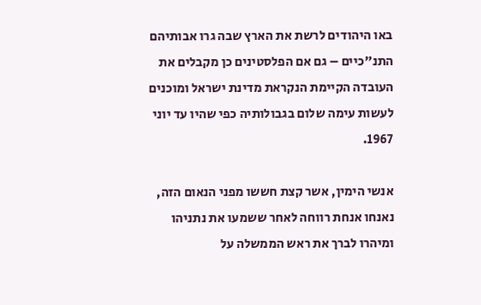באו היהודים לרשת את הארץ שבה גרו אבותיהם התנ"כיים – גם אם הפלסטינים כן מקבלים את העובדה הקיימת הנקראת מדינת ישראל ומוכנים לעשות עימה שלום בגבולותיה כפי שהיו עד יוני 1967.

אנשי הימין, אשר קצת חששו מפני הנאום הזה, נאנחו אנחת רווחה לאחר ששמעו את נתניהו ומיהרו לברך את ראש הממשלה על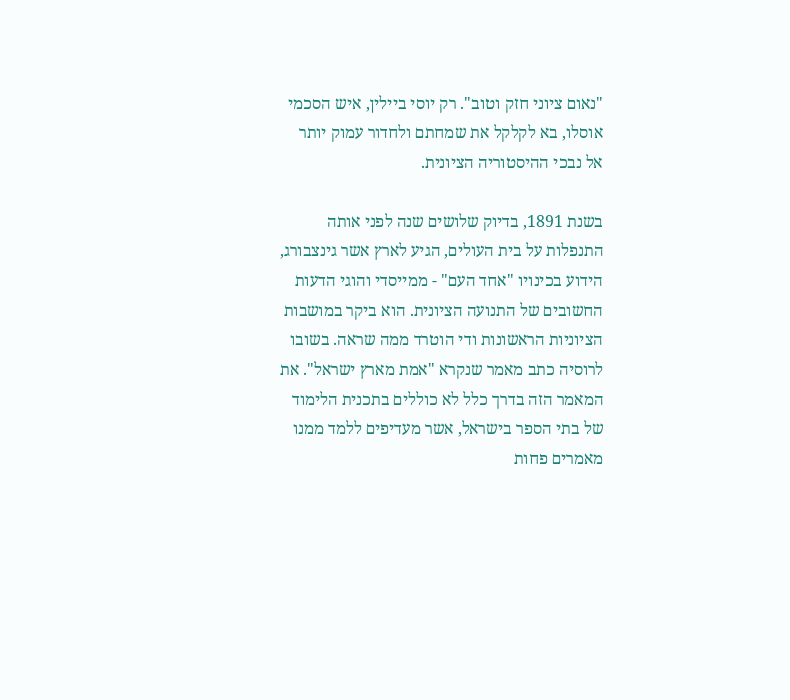"נאום ציוני חזק וטוב". רק יוסי ביילין, איש הסכמי אוסלו, בא לקלקל את שמחתם ולחדור עמוק יותר אל נבכי ההיסטוריה הציונית.

בשנת 1891, בדיוק שלושים שנה לפני אותה התנפלות על בית העולים, הגיע לארץ אשר גינצבורג, הידוע בכינויו "אחד העם" - ממייסדי והוגי הדעות החשובים של התנועה הציונית. הוא ביקר במושבות הציוניות הראשונות ודי הוטרד ממה שראה. בשובו לרוסיה כתב מאמר שנקרא "אמת מארץ ישראל". את המאמר הזה בדרך כלל לא כוללים בתכנית הלימוד של בתי הספר בישראל, אשר מעדיפים ללמד ממנו מאמרים פחות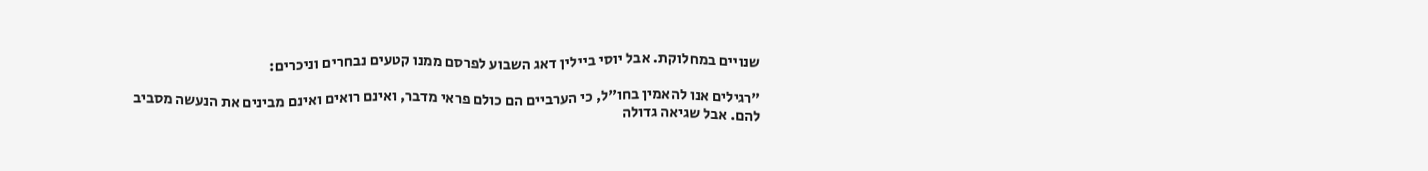שנויים במחלוקת. אבל יוסי ביילין דאג השבוע לפרסם ממנו קטעים נבחרים וניכרים:

"רגילים אנו להאמין בחו"ל, כי הערביים הם כולם פראי מדבר, ואינם רואים ואינם מבינים את הנעשה מסביב להם. אבל שגיאה גדולה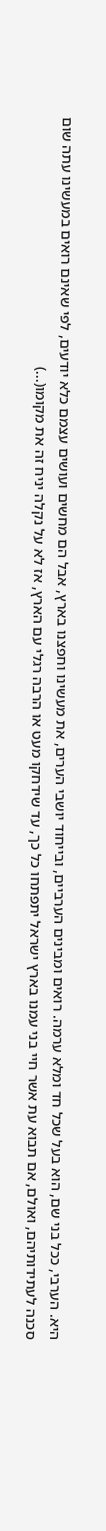היא. הערבי, ככל בני שם, הוא בעל שכל חד ומלא ערמה. רואים ומבינים הערביים, ובייחוד יושבי הערים, את מעשינו וחפצנו בארץ, אבל הם מחשים ועושים עצמם כלא יודעים, לפי שאינם רואים במעשינו עתה שום סכנה לעתידותיהם, ואולם, אם תבוא עת אשר חיי בני עמנו בארץ ישראל יתפתחו כל כך, עד שידחקו מעט או הרבה רגלי עם הארץ, אז לא על נקלה יניח זה את מקומו(...)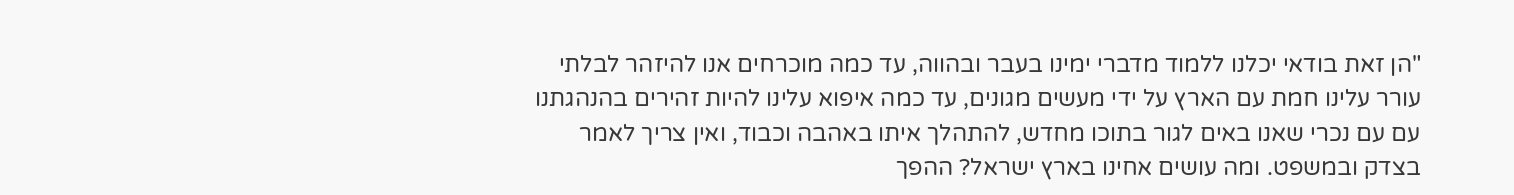"הן זאת בודאי יכלנו ללמוד מדברי ימינו בעבר ובהווה, עד כמה מוכרחים אנו להיזהר לבלתי עורר עלינו חמת עם הארץ על ידי מעשים מגונים, עד כמה איפוא עלינו להיות זהירים בהנהגתנו עם עם נכרי שאנו באים לגור בתוכו מחדש, להתהלך איתו באהבה וכבוד, ואין צריך לאמר בצדק ובמשפט. ומה עושים אחינו בארץ ישראל? ההפך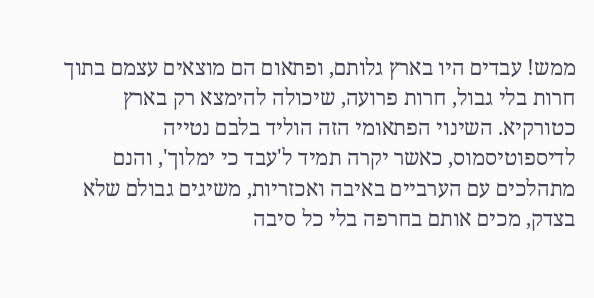ממש! עבדים היו בארץ גלותם, ופתאום הם מוצאים עצמם בתוך חרות בלי גבול, חרות פרועה, שיכולה להימצא רק בארץ כטורקיא. השינוי הפתאומי הזה הוליד בלבם נטייה לדיספוטיסמוס, כאשר יקרה תמיד ל'עבד כי ימלוך', והנם מתהלכים עם הערביים באיבה ואכזריות, משיגים גבולם שלא בצדק, מכים אותם בחרפה בלי כל סיבה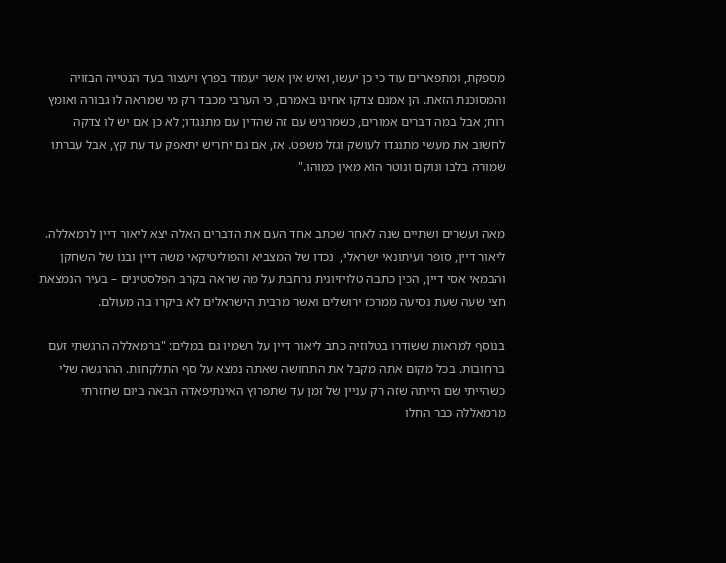מספקת, ומתפארים עוד כי כן יעשו, ואיש אין אשר יעמוד בפרץ ויעצור בעד הנטייה הבזויה והמסוכנת הזאת. הן אמנם צדקו אחינו באמרם, כי הערבי מכבד רק מי שמראה לו גבורה ואומץ רוח; אבל במה דברים אמורים, כשמרגיש עם זה שהדין עם מתנגדו; לא כן אם יש לו צדקה לחשוב את מעשי מתנגדו לעושק וגזל משפט. אז, אם גם יחריש יתאפק עד עת קץ, אבל עברתו שמורה בלבו ונוקם ונוטר הוא מאין כמוהו."


מאה ועשרים ושתיים שנה לאחר שכתב אחד העם את הדברים האלה יצא ליאור דיין לרמאללה. ליאור דיין, סופר ועיתונאי ישראלי,  נכדו של המצביא והפוליטיקאי משה דיין ובנו של השחקן והבמאי אסי דיין, הכין כתבה טלויזיונית נרחבת על מה שראה בקרב הפלסטינים – בעיר הנמצאת חצי שעה שעת נסיעה ממרכז ירושלים ואשר מרבית הישראלים לא ביקרו בה מעולם.

בנוסף למראות ששודרו בטלוזיה כתב ליאור דיין על רשמיו גם במלים: "ברמאללה הרגשתי זעם  ברחובות. בכל מקום אתה מקבל את התחושה שאתה נמצא על סף התלקחות. ההרגשה שלי כשהייתי שם הייתה שזה רק עניין של זמן עד שתפרוץ האינתיפאדה הבאה ביום שחזרתי מרמאללה כבר החלו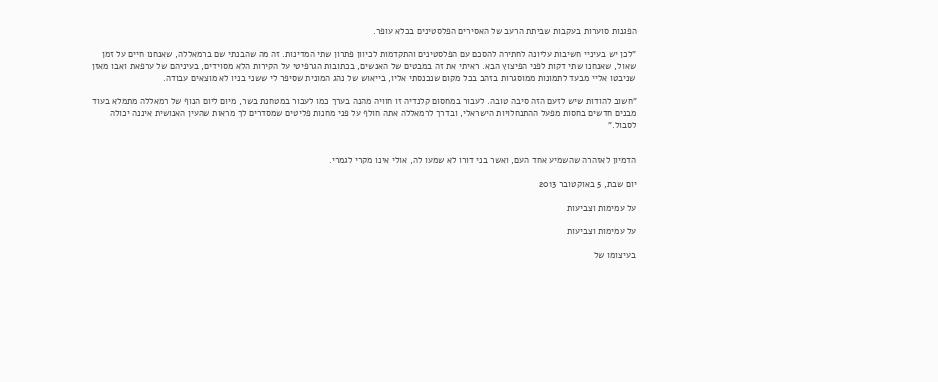הפגנות סוערות בעקבות שביתת הרעב של האסירים הפלסטינים בכלא עופר.

"לכן יש בעיניי חשיבות עליונה לחתירה להסכם עם הפלסטינים והתקדמות לכיוון פתרון שתי המדינות. זה מה שהבנתי שם ברמאללה, שאנחנו חיים על זמן שאול, שאנחנו שתי דקות לפני הפיצוץ הבא. ראיתי את זה במבטים של האנשים, בכתובות הגרפיטי על הקירות הלא מסוידים, בעיניהם של ערפאת ואבו מאזן שניבטו אליי מבעד לתמונות ממוסגרות בזהב בכל מקום שנכנסתי אליו, בייאוש של נהג המונית שסיפר לי ששני בניו לא מוצאים עבודה.

"חשוב להודות שיש לזעם הזה סיבה טובה. לעבור במחסום קלנדיה זו חוויה מהנה בערך כמו לעבור במטחנת בשר, מיום ליום הנוף של רמאללה מתמלא בעוד מבנים חדשים בחסות מפעל ההתנחלויות הישראלי, ובדרך לרמאללה אתה חולף על פני מחנות פליטים שמסדרים לך מראות שהעין האנושית איננה יכולה לסבול."


הדמיון לאזהרה שהשמיע אחד העם, ואשר בני דורו לא שמעו לה, אולי אינו מקרי לגמרי.

יום שבת, 5 באוקטובר 2013

על עמימות וצביעות

על עמימות וצביעות

בעיצומו של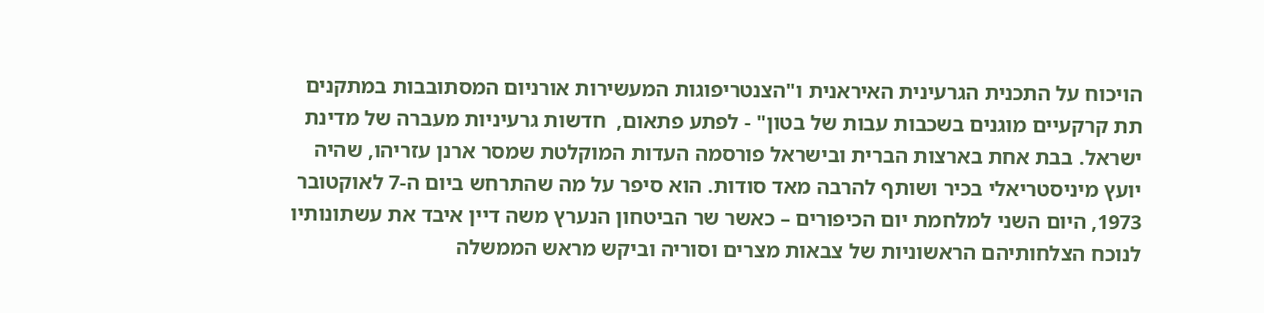הויכוח על התכנית הגרעינית האיראנית ו"הצנטריפוגות המעשירות אורניום המסתובבות במתקנים תת קרקעיים מוגנים בשכבות עבות של בטון" - לפתע פתאום,  חדשות גרעיניות מעברה של מדינת ישראל. בבת אחת בארצות הברית ובישראל פורסמה העדות המוקלטת שמסר ארנן עזריהו, שהיה יועץ מיניסטריאלי בכיר ושותף להרבה מאד סודות. הוא סיפר על מה שהתרחש ביום ה-7 לאוקטובר 1973, היום השני למלחמת יום הכיפורים – כאשר שר הביטחון הנערץ משה דיין איבד את עשתונותיו לנוכח הצלחותיהם הראשוניות של צבאות מצרים וסוריה וביקש מראש הממשלה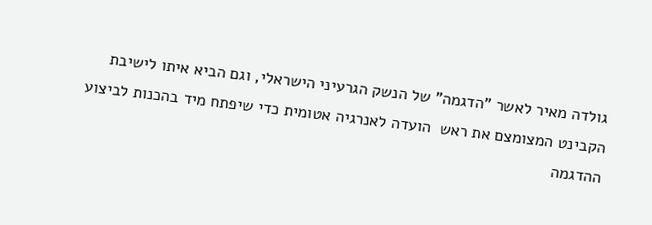גולדה מאיר לאשר "הדגמה" של הנשק הגרעיני הישראלי, וגם הביא איתו לישיבת הקבינט המצומצם את ראש  הועדה לאנרגיה אטומית כדי שיפתח מיד בהכנות לביצוע ההדגמה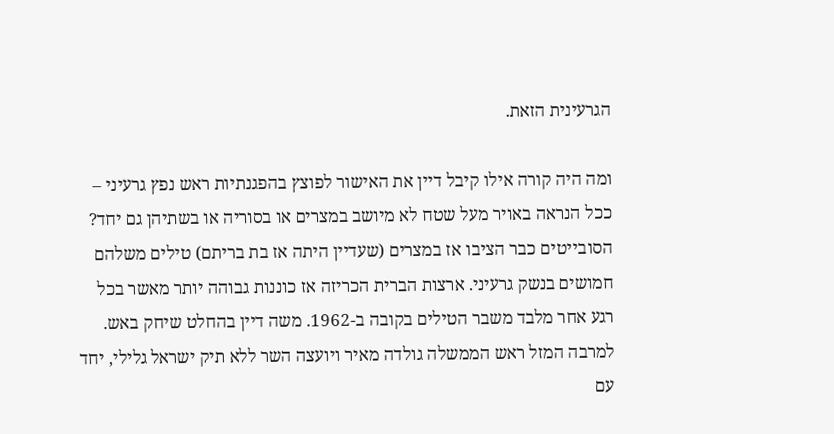הגרעינית הזאת.

ומה היה קורה אילו קיבל דיין את האישור לפוצץ בהפגנתיות ראש נפץ גרעיני – ככל הנראה באויר מעל שטח לא מיושב במצרים או בסוריה או בשתיהן גם יחד? הסובייטים כבר הציבו אז במצרים (שעדיין היתה אז בת בריתם) טילים משלהם חמושים בנשק גרעיני. ארצות הברית הכריזה אז כוננות גבוהה יותר מאשר בכל רגע אחר מלבד משבר הטילים בקובה ב-1962. משה דיין בהחלט שיחק באש. למרבה המזל ראש הממשלה גולדה מאיר ויועצה השר ללא תיק ישראל גלילי, יחד עם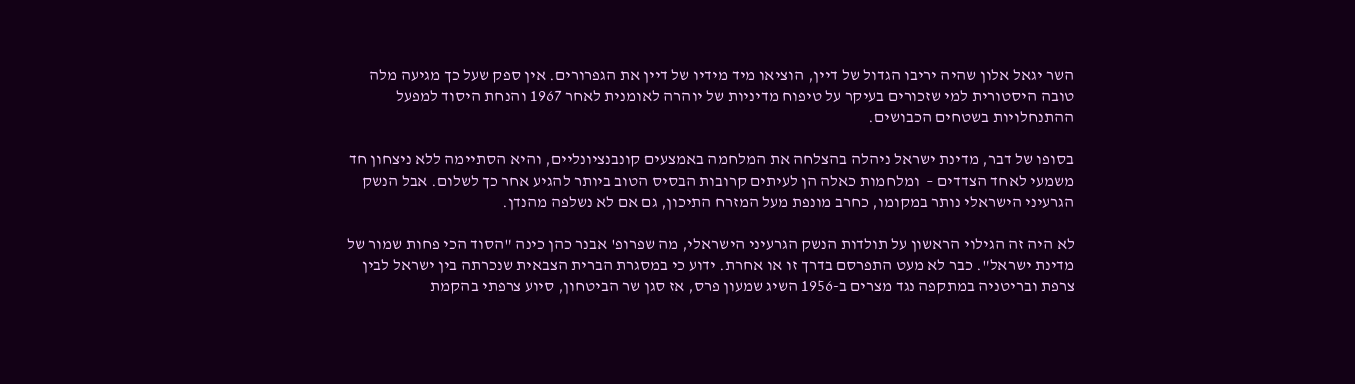השר יגאל אלון שהיה יריבו הגדול של דיין, הוציאו מיד מידיו של דיין את הגפרורים. אין ספק שעל כך מגיעה מלה טובה היסטורית למי שזכורים בעיקר על טיפוח מדיניות של יוהרה לאומנית לאחר 1967 והנחת היסוד למפעל ההתנחלויות בשטחים הכבושים.

בסופו של דבר, מדינת ישראל ניהלה בהצלחה את המלחמה באמצעים קונבנציונליים, והיא הסתיימה ללא ניצחון חד משמעי לאחד הצדדים –  ומלחמות כאלה הן לעיתים קרובות הבסיס הטוב ביותר להגיע אחר כך לשלום. אבל הנשק הגרעיני הישראלי נותר במקומו, כחרב מונפת מעל המזרח התיכון, גם אם לא נשלפה מהנדן.

לא היה זה הגילוי הראשון על תולדות הנשק הגרעיני הישראלי, מה שפרופ' אבנר כהן כינה "הסוד הכי פחות שמור של מדינת ישראל". כבר לא מעט התפרסם בדרך זו או אחרת. ידוע כי במסגרת הברית הצבאית שנכרתה בין ישראל לבין צרפת ובריטניה במתקפה נגד מצרים ב-1956 השיג שמעון פרס, אז סגן שר הביטחון, סיוע צרפתי בהקמת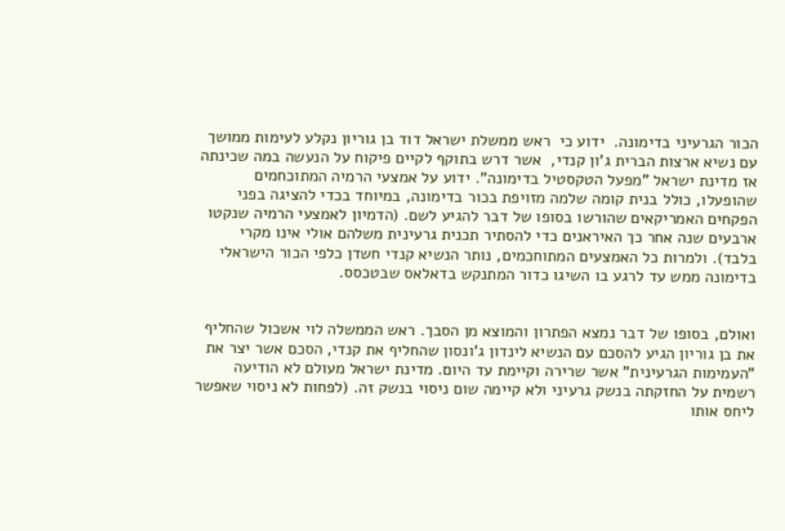הכור הגרעיני בדימונה.  ידוע כי  ראש ממשלת ישראל דוד בן גוריון נקלע לעימות ממושך עם נשיא ארצות הברית ג'ון קנדי,  אשר דרש בתוקף לקיים פיקוח על הנעשה במה שכינתה אז מדינת ישראל "מפעל הטקסטיל בדימונה". ידוע על אמצעי הרמיה המתוכחמים שהופעלו, כולל בנית קומה שלמה מזויפת בכור בדימונה, במיוחד בכדי להציגה בפני הפקחים האמריקאים שהורשו בסופו של דבר להגיע לשם. (הדמיון לאמצעי הרמיה שנקטו ארבעים שנה אחר כך האיראנים כדי להסתיר תכנית גרעינית משלהם אולי אינו מקרי בלבד). ולמרות כל האמצעים המתוחכמים, נותר הנשיא קנדי חשדן כלפי הכור הישראלי בדימונה ממש עד לרגע בו השיגו כדור המתנקש בדאלאס שבטכסס.


ואולם, בסופו של דבר נמצא הפתרון והמוצא מן הסבך. ראש הממשלה לוי אשכול שהחליף את בן גוריון הגיע להסכם עם הנשיא לינדון ג'ונסון שהחליף את קנדי, הסכם אשר יצר את "העמימות הגרעינית" אשר שרירה וקיימת עד היום. מדינת ישראל מעולם לא הודיעה רשמית על החזקתה בנשק גרעיני ולא קיימה שום ניסוי בנשק זה. (לפחות לא ניסוי שאפשר ליחס אותו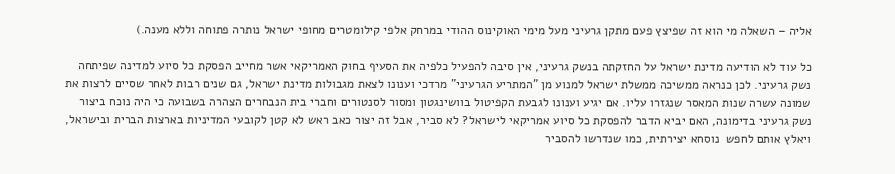אליה – השאלה מי הוא זה שפיצץ פעם מתקן גרעיני מעל מימי האוקינוס ההודי במרחק אלפי קילומטרים מחופי ישראל נותרה פתוחה וללא מענה.)

כל עוד לא הודיעה מדינת ישראל על החזקתה בנשק גרעיני, אין סיבה להפעיל כלפיה את הסעיף בחוק האמריקאי אשר מחייב הפסקת כל סיוע למדינה שפיתחה נשק גרעיני. לכן כנראה ממשיכה ממשלת ישראל למנוע מן "המתריע הגרעיני" מרדכי וענונו לצאת מגבולות מדינת ישראל, גם שנים רבות לאחר שסיים לרצות את שמונה עשרה שנות המאסר שנגזרו עליו. אם יגיע וענונו לגבעת הקפיטול בוושינגטון ומסור לסנטורים וחברי בית הנבחרים הצהרה בשבועה כי היה נוכח ביצור נשק גרעיני בדימונה, האם יביא הדבר להפסקת כל סיוע אמריקאי לישראל? לא סביר, אבל זה יצור כאב ראש לא קטן לקובעי המדיניות בארצות הברית ובישראל, ויאלץ אותם לחפש  נוסחא יצירתית, כמו שנדרשו להסביר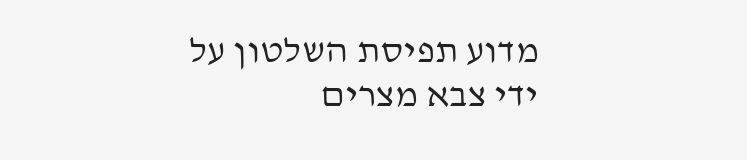מדוע תפיסת השלטון על ידי צבא מצרים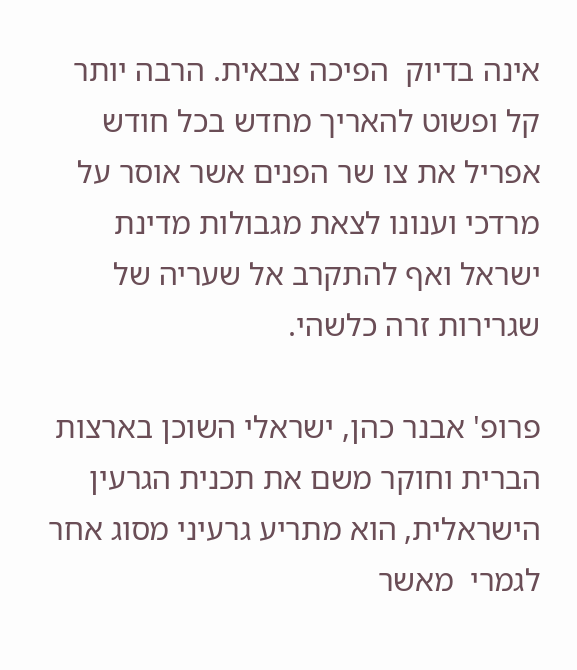אינה בדיוק  הפיכה צבאית. הרבה יותר קל ופשוט להאריך מחדש בכל חודש אפריל את צו שר הפנים אשר אוסר על מרדכי וענונו לצאת מגבולות מדינת ישראל ואף להתקרב אל שעריה של שגרירות זרה כלשהי.

פרופ' אבנר כהן, ישראלי השוכן בארצות הברית וחוקר משם את תכנית הגרעין הישראלית, הוא מתריע גרעיני מסוג אחר לגמרי  מאשר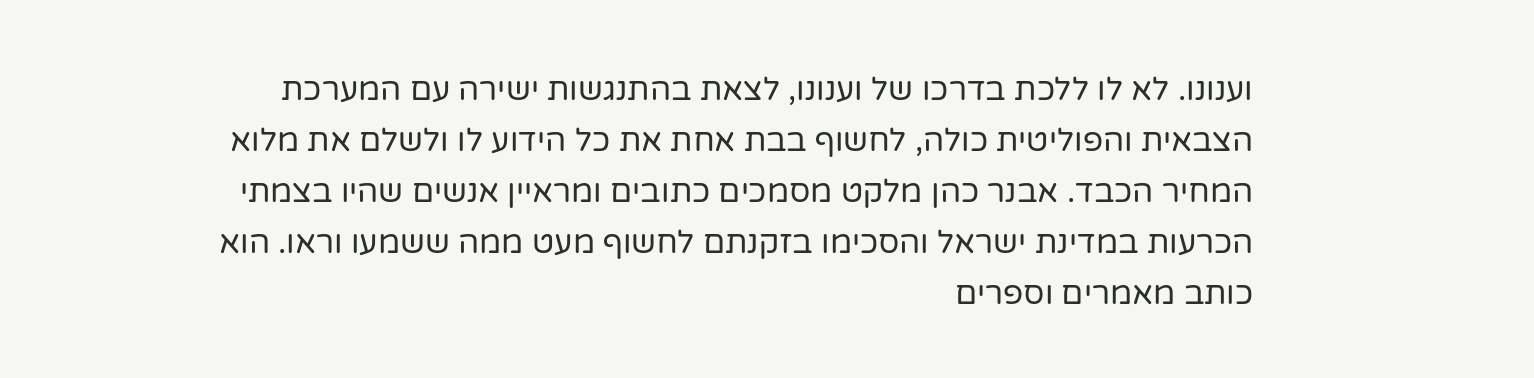וענונו. לא לו ללכת בדרכו של וענונו, לצאת בהתנגשות ישירה עם המערכת הצבאית והפוליטית כולה, לחשוף בבת אחת את כל הידוע לו ולשלם את מלוא המחיר הכבד. אבנר כהן מלקט מסמכים כתובים ומראיין אנשים שהיו בצמתי הכרעות במדינת ישראל והסכימו בזקנתם לחשוף מעט ממה ששמעו וראו. הוא כותב מאמרים וספרים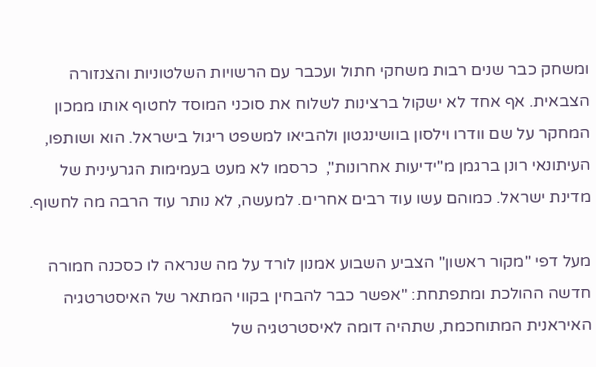ומשחק כבר שנים רבות משחקי חתול ועכבר עם הרשויות השלטוניות והצנזורה הצבאית. אף אחד לא ישקול ברצינות לשלוח את סוכני המוסד לחטוף אותו ממכון המחקר על שם וודרו וילסון בוושינגטון ולהביאו למשפט ריגול בישראל. הוא ושותפו, העיתונאי רונן ברגמן מ"ידיעות אחרונות",  כרסמו לא מעט בעמימות הגרעינית של מדינת ישראל. כמוהם עשו עוד רבים אחרים. למעשה, לא נותר עוד הרבה מה לחשוף.

מעל דפי "מקור ראשון" הצביע השבוע אמנון לורד על מה שנראה לו כסכנה חמורה חדשה ההולכת ומתפתחת: "אפשר כבר להבחין בקווי המתאר של האיסטרטגיה האיראנית המתוחכמת, שתהיה דומה לאיסטרטגיה של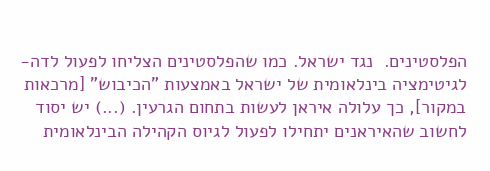הפלסטינים.  נגד ישראל. כמו שהפלסטינים הצליחו לפעול לדה-לגיטימציה בינלאומית של ישראל באמצעות "הכיבוש" [מרכאות במקור], כך עלולה איראן לעשות בתחום הגרעין. (...) יש יסוד לחשוב שהאיראנים יתחילו לפעול לגיוס הקהילה הבינלאומית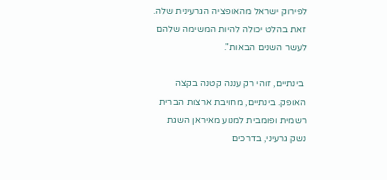לפירוק ישראל מהאופציה הגרעינית שלה. זאת בהלט יכולה להיות המשימה שלהם לעשר השנים הבאות".

 בינתיים, זוהי רק עננה קטנה בקצה האופק. בינתיים, מחויבת ארצות הברית רשמית ופומבית למנוע מאיראן השגת נשק גרעיני, בדרכים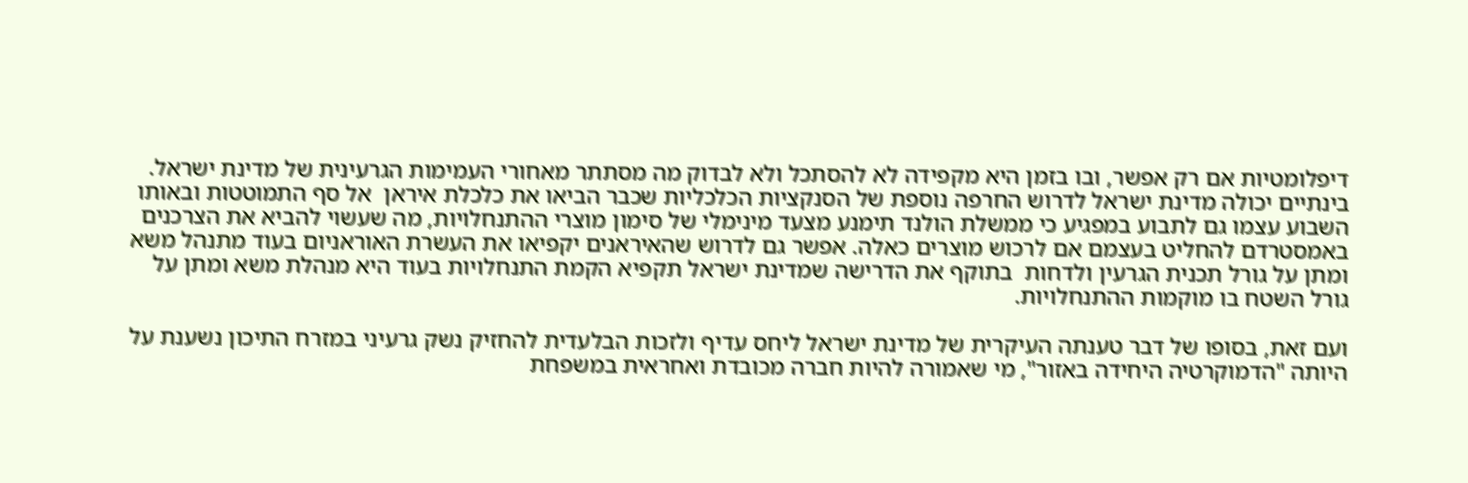דיפלומטיות אם רק אפשר, ובו בזמן היא מקפידה לא להסתכל ולא לבדוק מה מסתתר מאחורי העמימות הגרעינית של מדינת ישראל. בינתיים יכולה מדינת ישראל לדרוש החרפה נוספת של הסנקציות הכלכליות שכבר הביאו את כלכלת איראן  אל סף התמוטטות ובאותו השבוע עצמו גם לתבוע במפגיע כי ממשלת הולנד תימנע מצעד מינימלי של סימון מוצרי ההתנחלויות, מה שעשוי להביא את הצרכנים באמסטרדם להחליט בעצמם אם לרכוש מוצרים כאלה. אפשר גם לדרוש שהאיראנים יקפיאו את העשרת האוראניום בעוד מתנהל משא ומתן על גורל תכנית הגרעין ולדחות  בתוקף את הדרישה שמדינת ישראל תקפיא הקמת התנחלויות בעוד היא מנהלת משא ומתן על גורל השטח בו מוקמות ההתנחלויות.

ועם זאת, בסופו של דבר טענתה העיקרית של מדינת ישראל ליחס עדיף ולזכות הבלעדית להחזיק נשק גרעיני במזרח התיכון נשענת על היותה "הדמוקרטיה היחידה באזור", מי שאמורה להיות חברה מכובדת ואחראית במשפחת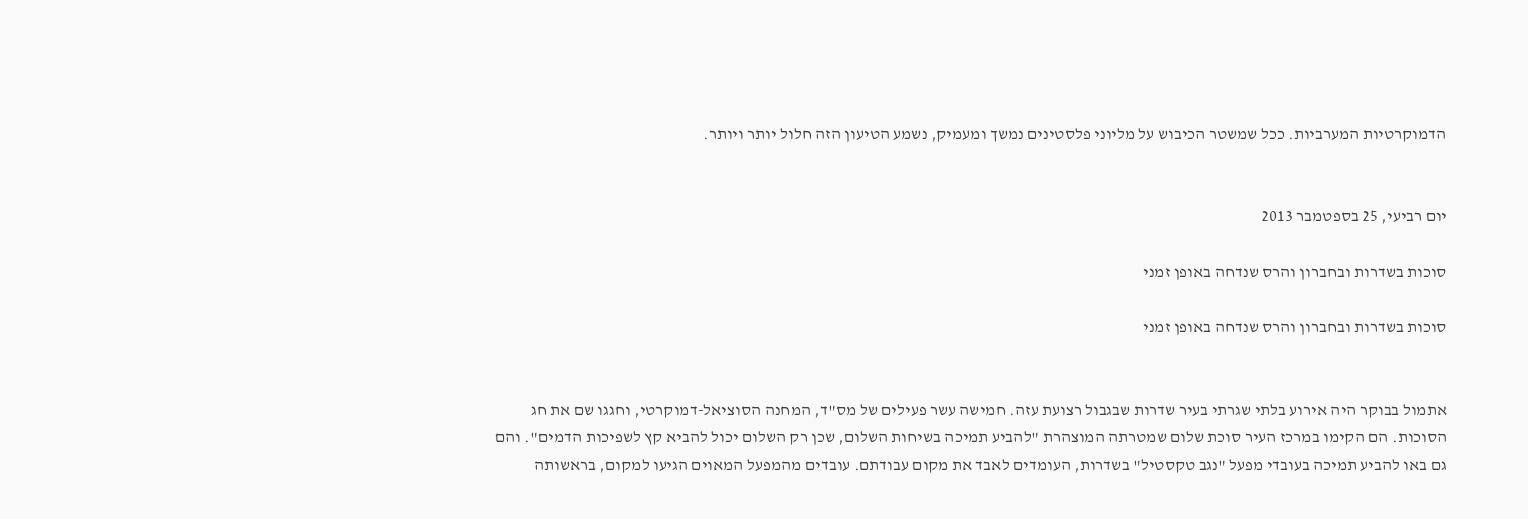הדמוקרטיות המערביות. ככל שמשטר הכיבוש על מליוני פלסטינים נמשך ומעמיק, נשמע הטיעון הזה חלול יותר ויותר.


יום רביעי, 25 בספטמבר 2013

סוכות בשדרות ובחברון והרס שנדחה באופן זמני

סוכות בשדרות ובחברון והרס שנדחה באופן זמני


אתמול בבוקר היה אירוע בלתי שגרתי בעיר שדרות שבגבול רצועת עזה. חמישה עשר פעילים של מס"ד, המחנה הסוציאל-דמוקרטי, וחגגו שם את חג הסוכות. הם הקימו במרכז העיר סוכת שלום שמטרתה המוצהרת "להביע תמיכה בשיחות השלום, שכן רק השלום יכול להביא קץ לשפיכות הדמים". והם גם באו להביע תמיכה בעובדי מפעל "נגב טקסטיל" בשדרות, העומדים לאבד את מקום עבודתם. עובדים מהמפעל המאוים הגיעו למקום, בראשותה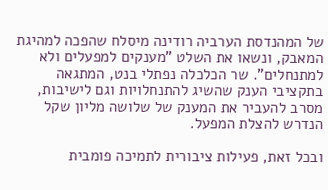של המהנדסת הערביה רודינה מיסלח שהפכה למהיגת המאבק, ונשאו את השלט "מענקים למפעלים ולא למתנחלים". שר הכלכלה נפתלי בנט, המתגאה בתקציבי הענק שהשיג להתנחלויות וגם לישיבות, מסרב להעביר את המענק של שלושה מליון שקל הנדרש להצלת המפעל.

ובכל זאת, פעילות ציבורית לתמיכה פומבית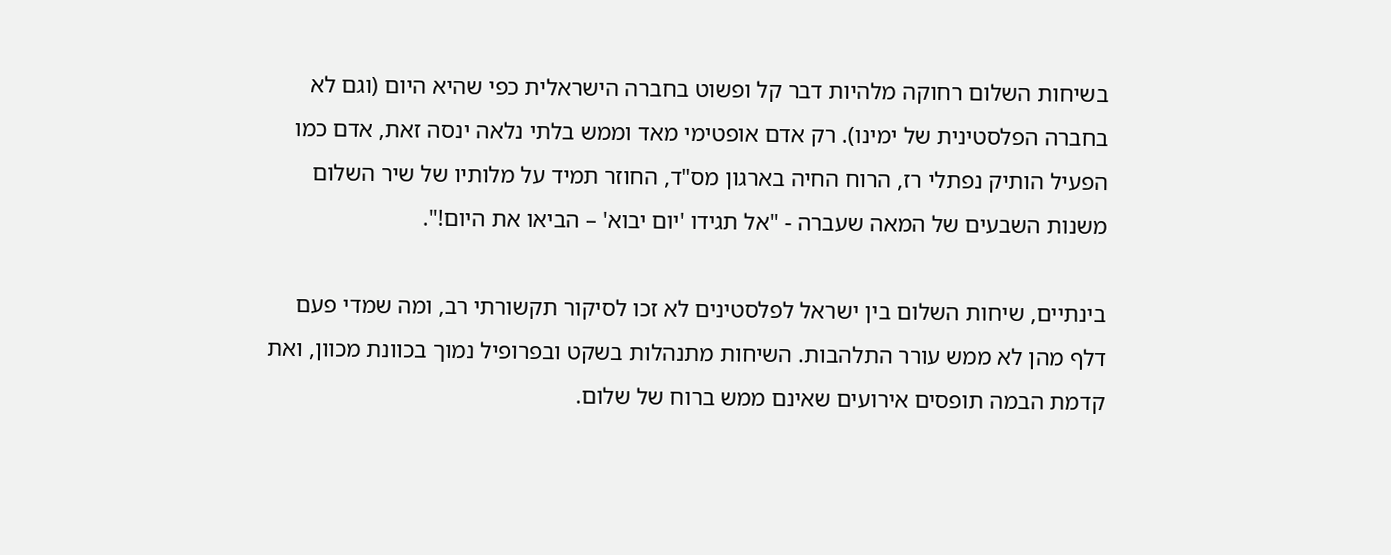בשיחות השלום רחוקה מלהיות דבר קל ופשוט בחברה הישראלית כפי שהיא היום (וגם לא בחברה הפלסטינית של ימינו). רק אדם אופטימי מאד וממש בלתי נלאה ינסה זאת, אדם כמו הפעיל הותיק נפתלי רז, הרוח החיה בארגון מס"ד, החוזר תמיד על מלותיו של שיר השלום משנות השבעים של המאה שעברה - "אל תגידו 'יום יבוא' – הביאו את היום!".

בינתיים, שיחות השלום בין ישראל לפלסטינים לא זכו לסיקור תקשורתי רב, ומה שמדי פעם דלף מהן לא ממש עורר התלהבות. השיחות מתנהלות בשקט ובפרופיל נמוך בכוונת מכוון, ואת קדמת הבמה תופסים אירועים שאינם ממש ברוח של שלום.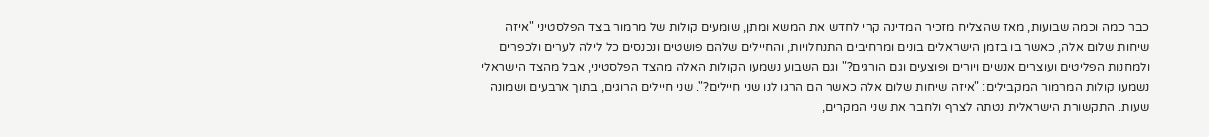כבר כמה וכמה שבועות, מאז שהצליח מזכיר המדינה קרי לחדש את המשא ומתן, שומעים קולות של מרמור בצד הפלסטיני "איזה שיחות שלום אלה, כאשר בו בזמן הישראלים בונים ומרחיבים התנחלויות, והחיילים שלהם פושטים ונכנסים כל לילה לערים ולכפרים ולמחנות הפליטים ועוצרים אנשים ויורים ופוצעים וגם הורגים?" וגם השבוע נשמעו הקולות האלה מהצד הפלסטיני, אבל מהצד הישראלי נשמעו קולות המרמור המקבילים: "איזה שיחות שלום אלה כאשר הם הרגו לנו שני חיילים?". שני חיילים הרוגים, בתוך ארבעים ושמונה שעות. התקשורת הישראלית נטתה לצרף ולחבר את שני המקרים,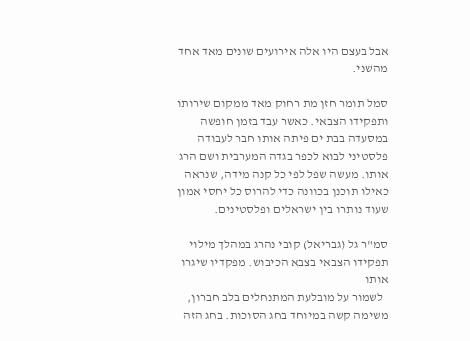אבל בעצם היו אלה אירועים שונים מאד אחד מהשני.

סמל תומר חזן מת רחוק מאד ממקום שירותו ותפקידו הצבאי. כאשר עבד בזמן חופשה במסעדה בבת ים פיתה אותו חבר לעבודה פלסטיני לבוא לכפר בגדה המערבית ושם הרג אותו. מעשה שפל לפי כל קנה מידה, שנראה כאילו תוכנן בכוונה כדי להרוס כל יחסי אמון שעוד נותרו בין ישראלים ופלסטינים.

סמ"ר גל (גבריאל) קובי נהרג במהלך מילוי תפקידו הצבאי בצבא הכיבוש. מפקדיו שיגרו אותו
  לשמור על מובלעת המתנחלים בלב חברון, משימה קשה במיוחד בחג הסוכות. בחג הזה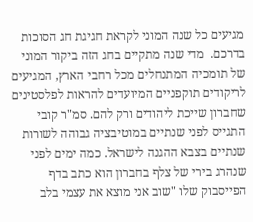מגיעים כל שנה המוני לקראת חגיגת חג הסוכות בדרכם.  מדי שנה מתקיים בחג הזה ביקור המוני של תומכיה המתנחלים מכל רחבי הארץ, המגיעים לריקודים תוקפניים המיועדים להראות לפלסטינים שחברון שייכת ליהודים ורק להם. סמ"ר קובי התגייס לפני שנתיים במוטיבציה גבוהה לשורות שנתיים בצבא ההגנה לישראל. כמה ימים לפני שנהרג בירי של צלף בחברון הוא כתב בדף הפייסבוק שלו "שוב אני מוצא את עצמי בלב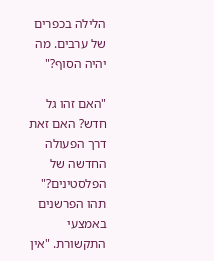הלילה בכפרים של ערבים. מה יהיה הסוף?"

"האם זהו גל חדש? האם זאת דרך הפעולה החדשה של הפלסטינים?" תהו הפרשנים באמצעי התקשורת. "אין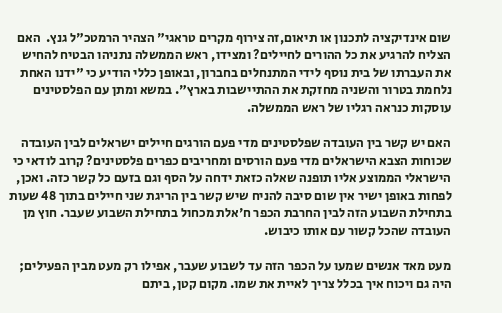שום אינדיקציה לתכנון או תיאום,זה צירוף מקרים טראגי" הצהיר הרמטכ"ל גנץ.  האם הצליח להרגיע את כל ההורים לחיילים? ומצידו, ראש הממשלה נתניהו הבטיח להחיש את העברתו של בית נוסף לידי המתנחלים בחברון, ובאופן כללי הודיע כי "ידנו האחת נלחמת בטרור והשניה מחזקת את ההתיישבות בארץ". במשא ומתן עם הפלסטינים עוסקות כנראה רגליו של ראש הממשלה.

האם יש קשר בין העובדה שפלסטינים מדי פעם הורגים חיילים ישראלים לבין העובדה שכוחות הצבא הישראלים מדי פעם הורסים ומחריבים כפרים פלסטינים? קרוב לודאי כי הישראלי הממוצע אליו תופנה שאלה כזאת ידחה על הסף וגם בזעם כל קשר כזה. ואכן, לפחות באופן ישיר אין שום סיבה להניח שיש קשר בין הריגת שני חיילים בתוך 48 שעות בתחילת השבוע הזה לבין החרבת הכפר ח'אלת מכחול בתחילת השבוע שעבר. חוץ מן העובדה שהכל קשור עם אותו כיבוש.

מעט מאד אנשים שמעו על הכפר הזה עד לשבוע שעבר, אפילו רק מעט מבין הפעילים; היה גם ויכוח איך בכלל צריך לאיית את שמו. מקום קטן, ביתם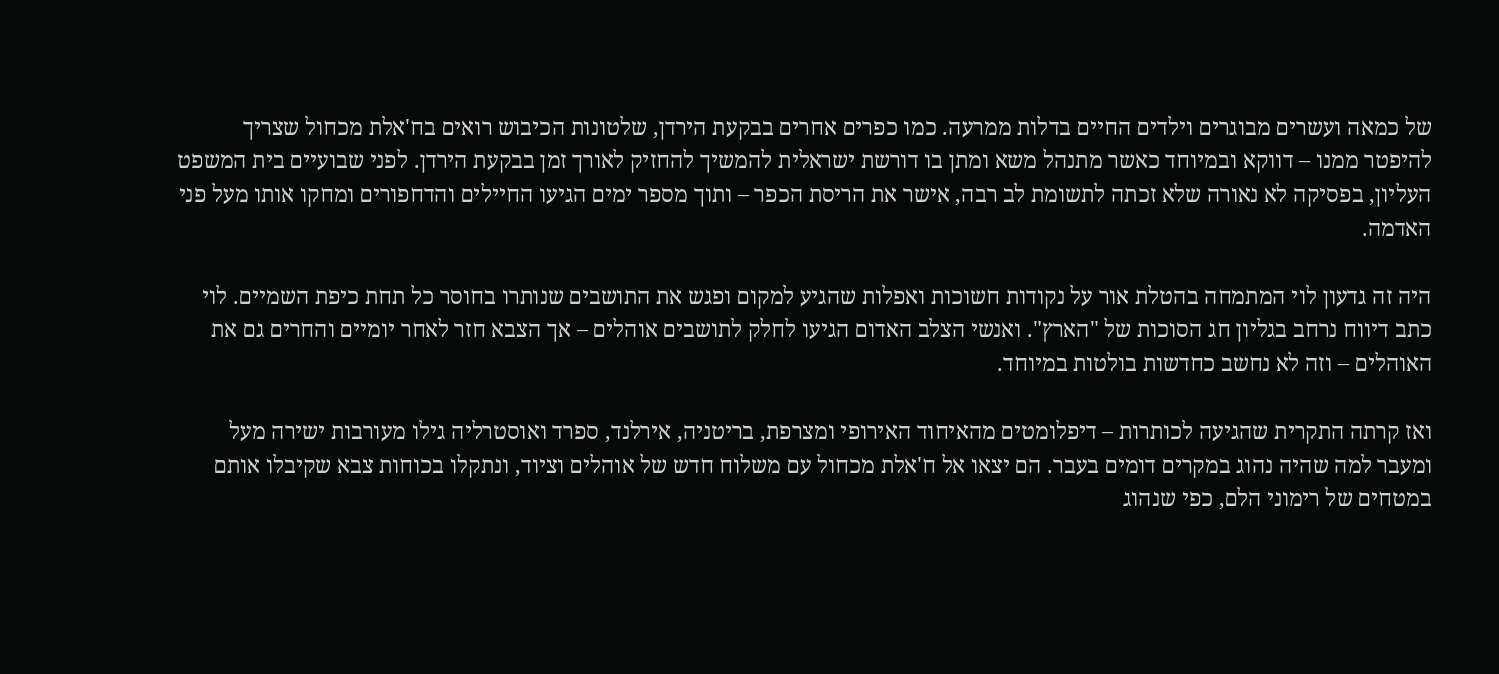של כמאה ועשרים מבוגרים וילדים החיים בדלות ממרעה. כמו כפרים אחרים בבקעת הירדן, שלטונות הכיבוש רואים בח'אלת מכחול שצריך להיפטר ממנו – דווקא ובמיוחד כאשר מתנהל משא ומתן בו דורשת ישראלית להמשיך להחזיק לאורך זמן בבקעת הירדן. לפני שבועיים בית המשפט העליון, בפסיקה לא נאורה שלא זכתה לתשומת לב רבה, אישר את הריסת הכפר – ותוך מספר ימים הגיעו החיילים והדחפורים ומחקו אותו מעל פני האדמה.

היה זה גדעון לוי המתמחה בהטלת אור על נקודות חשוכות ואפלות שהגיע למקום ופגש את התושבים שנותרו בחוסר כל תחת כיפת השמיים. לוי כתב דיווח נרחב בגליון חג הסוכות של "הארץ". ואנשי הצלב האדום הגיעו לחלק לתושבים אוהלים – אך הצבא חזר לאחר יומיים והחרים גם את האוהלים – וזה לא נחשב כחדשות בולטות במיוחד.

ואז קרתה התקרית שהגיעה לכותרות – דיפלומטים מהאיחוד האירופי ומצרפת, בריטניה, אירלנד, ספרד ואוסטרליה גילו מעורבות ישירה מעל ומעבר למה שהיה נהוג במקרים דומים בעבר. הם יצאו אל ח'אלת מכחול עם משלוח חדש של אוהלים וציוד, ונתקלו בכוחות צבא שקיבלו אותם במטחים של רימוני הלם, כפי שנהוג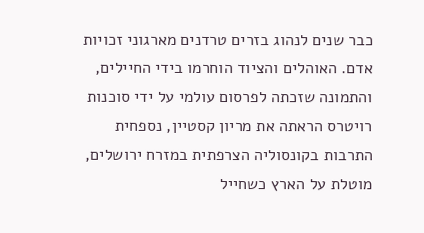כבר שנים לנהוג בזרים טרדנים מארגוני זכויות אדם. האוהלים והציוד הוחרמו בידי החיילים, והתמונה שזכתה לפרסום עולמי על ידי סוכנות רויטרס הראתה את מריון קסטיין, נספחית התרבות בקונסוליה הצרפתית במזרח ירושלים, מוטלת על הארץ כשחייל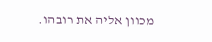מכוון אליה את רובהו.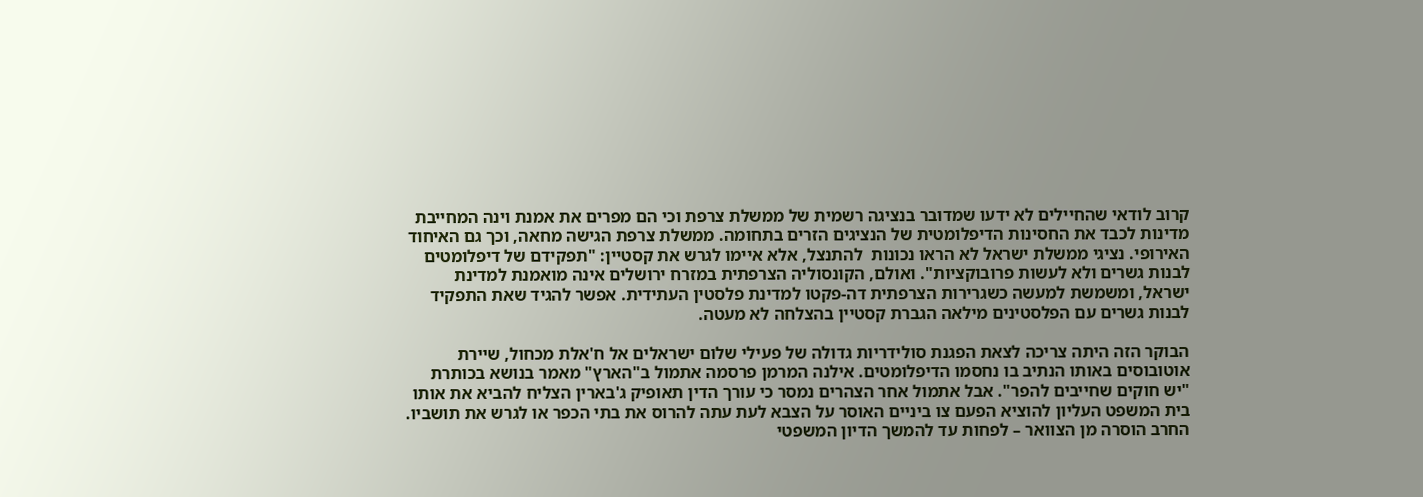קרוב לודאי שהחיילים לא ידעו שמדובר בנציגה רשמית של ממשלת צרפת וכי הם מפרים את אמנת וינה המחייבת מדינות לכבד את החסינות הדיפלומטית של הנציגים הזרים בתחומה. ממשלת צרפת הגישה מחאה, וכך גם האיחוד האירופי. נציגי ממשלת ישראל לא הראו נכונות  להתנצל, אלא איימו לגרש את קסטיין: "תפקידם של דיפלומטים לבנות גשרים ולא לעשות פרובוקציות". ואולם, הקונסוליה הצרפתית במזרח ירושלים אינה מואמנת למדינת ישראל, ומשמשת למעשה כשגרירות הצרפתית דה-פקטו למדינת פלסטין העתידית. אפשר להגיד שאת התפקיד לבנות גשרים עם הפלסטינים מילאה הגברת קסטיין בהצלחה לא מעטה.

הבוקר הזה היתה צריכה לצאת הפגנת סולידריות גדולה של פעילי שלום ישראלים אל ח'אלת מכחול, שיירת אוטובוסים באותו הנתיב בו נחסמו הדיפלומטים. אילנה המרמן פרסמה אתמול ב"הארץ" מאמר בנושא בכותרת "יש חוקים שחייבים להפר". אבל אתמול אחר הצהרים נמסר כי עורך הדין תאופיק ג'בארין הצליח להביא את אותו בית המשפט העליון להוציא הפעם צו ביניים האוסר על הצבא לעת עתה להרוס את בתי הכפר או לגרש את תושביו. החרב הוסרה מן הצוואר – לפחות עד להמשך הדיון המשפטי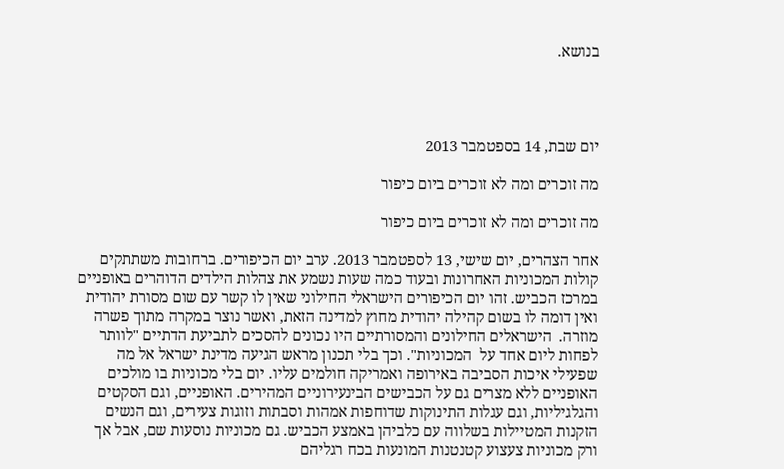בנושא.




יום שבת, 14 בספטמבר 2013

מה זוכרים ומה לא זוכרים ביום כיפור

מה זוכרים ומה לא זוכרים ביום כיפור

אחר הצהרים, יום שישי, 13 לספטמבר 2013. ערב יום הכיפורים. ברחובות משתתקים קולות המכוניות האחרונות ובעוד כמה שעות נשמע את צהלות הילדים הדוהרים באופניים במרכז הכביש. זהו יום הכיפורים הישראלי החילוני שאין לו קשר עם שום מסורת יהודית ואין דומה לו בשום קהילה יהודית מחוץ למדינה הזאת, ואשר נוצר במקרה מתוך פשרה מוזרה.  הישראלים החילונים והמסורתיים היו נכונים להסכים לתביעת הדתיים "לוותר לפחות ליום אחד על  המכוניות". וכך בלי תכנון מראש הגיעה מדינת ישראל אל מה שפעילי איכות הסביבה באירופה ואמריקה חולמים עליו. יום בלי מכוניות בו מולכים האופניים ללא מצרים גם על הכבישים הבינעירוניים המהירים. האופניים, וגם הסקטים והגלגיליות, וגם עגלות התינוקות שדוחפות אמהות וסבתות וזוגות צעירים, וגם הנשים הזקנות המטיילות בשלווה עם כלביהן באמצע הכביש. גם מכוניות נוסעות שם, אבל אך ורק מכוניות צעצוע קטנטנות המונעות בכח רגליהם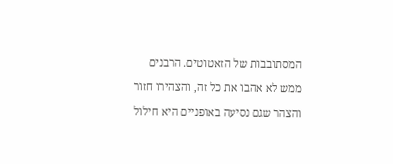המסתובבות של הזאטוטים. הרבנים ממש לא אהבו את כל זה, והצהירו חזור והצהר שגם נסיעה באופניים היא חילול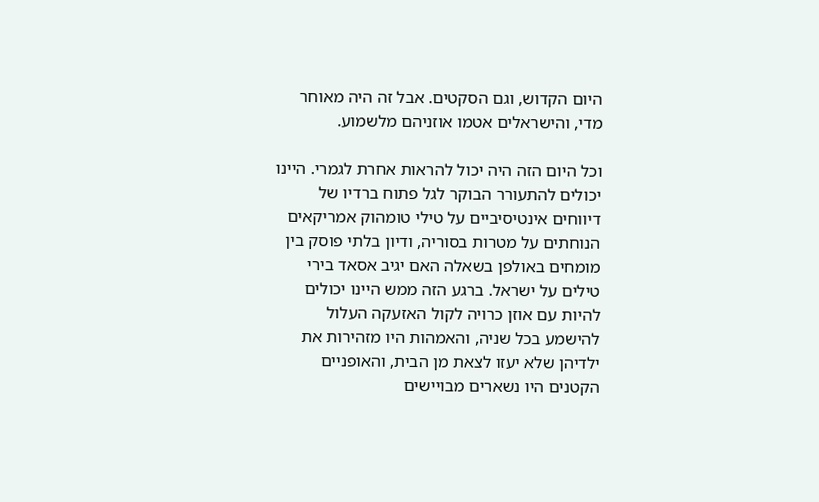היום הקדוש, וגם הסקטים. אבל זה היה מאוחר מדי, והישראלים אטמו אוזניהם מלשמוע.

וכל היום הזה היה יכול להראות אחרת לגמרי. היינו יכולים להתעורר הבוקר לגל פתוח ברדיו של דיווחים אינטיסיביים על טילי טומהוק אמריקאים הנוחתים על מטרות בסוריה, ודיון בלתי פוסק בין מומחים באולפן בשאלה האם יגיב אסאד בירי טילים על ישראל. ברגע הזה ממש היינו יכולים להיות עם אוזן כרויה לקול האזעקה העלול להישמע בכל שניה, והאמהות היו מזהירות את ילדיהן שלא יעזו לצאת מן הבית, והאופניים הקטנים היו נשארים מבויישים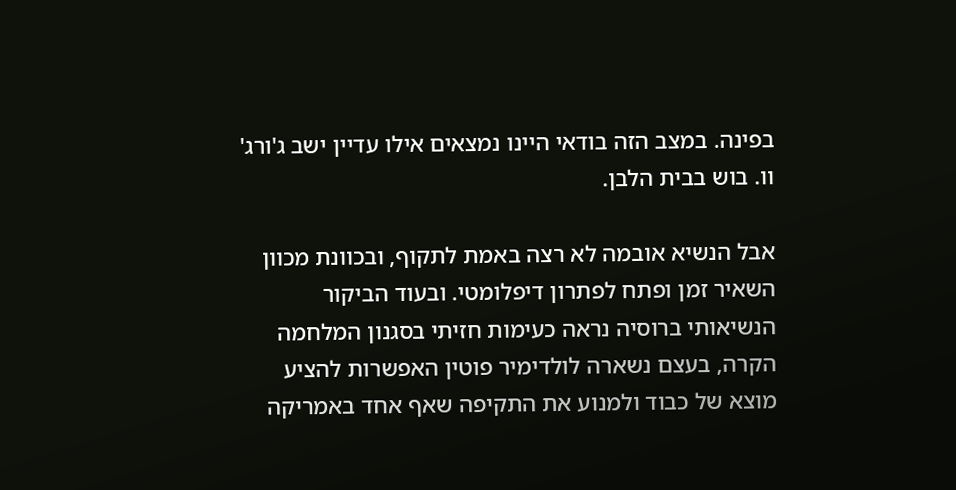בפינה. במצב הזה בודאי היינו נמצאים אילו עדיין ישב ג'ורג' וו. בוש בבית הלבן.

אבל הנשיא אובמה לא רצה באמת לתקוף, ובכוונת מכוון השאיר זמן ופתח לפתרון דיפלומטי. ובעוד הביקור הנשיאותי ברוסיה נראה כעימות חזיתי בסגנון המלחמה הקרה, בעצם נשארה לולדימיר פוטין האפשרות להציע מוצא של כבוד ולמנוע את התקיפה שאף אחד באמריקה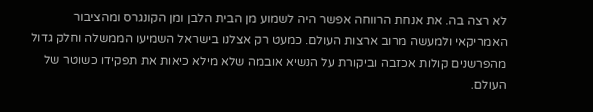לא רצה בה. את אנחת הרווחה אפשר היה לשמוע מן הבית הלבן ומן הקונגרס ומהציבור האמריקאי ולמעשה מרוב ארצות העולם. כמעט רק אצלנו בישראל השמיעו הממשלה וחלק גדול מהפרשנים קולות אכזבה וביקורת על הנשיא אובמה שלא מילא כיאות את תפקידו כשוטר של העולם.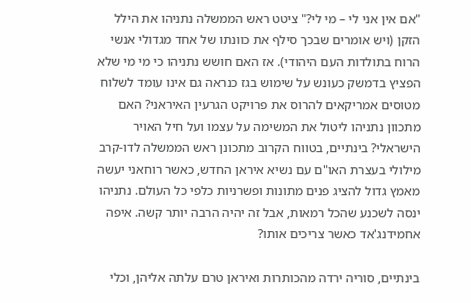"אם אין אני לי – מי לי?" ציטט ראש הממשלה נתניהו את הילל הזקן (ויש אומרים שבכך סילף את כוונתו של אחד מגדולי אנשי הרוח בתולדות העם היהודי). אז האם חושש נתניהו כי מי מי שלא הפציץ בדמשק כעונש על שימוש בגז כנראה גם אינו עומד לשלוח מטוסים אמריקאים להרוס את פרויקט הגרעין האיראני? האם מתכוון נתניהו ליטול את המשימה על עצמו ועל חיל האויר הישראלי? בינתיים, בטווח הקרוב מתכונן ראש הממשלה לדו-קרב מילולי בעצרת האו"ם עם נשיא איראן החדש, כאשר רוחאני יעשה מאמץ גדול להציג פנים מתונות ופשרניות כלפי כל העולם. נתניהו ינסה לשכנע שהכל רמאות, אבל זה יהיה הרבה יותר קשה. איפה אחמידנג'אד כאשר צריכים אותו?

בינתיים, סוריה ירדה מהכותרות ואיראן טרם עלתה אליהן, וכלי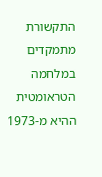התקשורת מתמקדים במלחמה הטראומטית ההיא מ-1973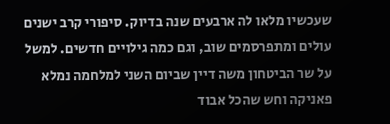שעכשיו מלאו לה ארבעים שנה בדיוק. סיפורי קרב ישנים עולים ומתפרסמים שוב, וגם כמה גילויים חדשים. למשל על שר הביטחון משה דיין שביום השני למלחמה נמלא פאניקה וחש שהכל אבוד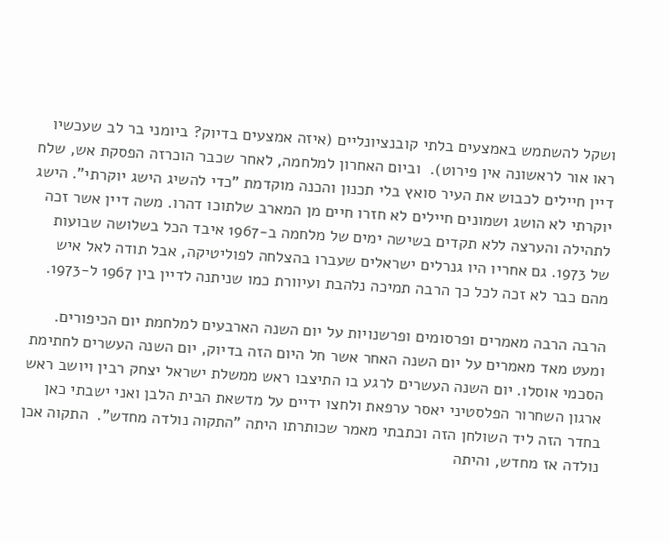ושקל להשתמש באמצעים בלתי קובנציונליים (איזה אמצעים בדיוק? ביומני בר לב שעכשיו ראו אור לראשונה אין פירוט).  וביום האחרון למלחמה, לאחר שכבר הוכרזה הפסקת אש, שלח דיין חיילים לכבוש את העיר סואץ בלי תכנון והכנה מוקדמת "כדי להשיג הישג יוקרתי". הישג יוקרתי לא הושג ושמונים חיילים לא חזרו חיים מן המארב שלתוכו דהרו. משה דיין אשר זכה לתהילה והערצה ללא תקדים בשישה ימים של מלחמה ב-1967 איבד הכל בשלושה שבועות של 1973. גם אחריו היו גנרלים ישראלים שעברו בהצלחה לפוליטיקה, אבל תודה לאל איש מהם כבר לא זכה לכל כך הרבה תמיכה נלהבת ועיוורת כמו שניתנה לדיין בין 1967 ל-1973.

הרבה הרבה מאמרים ופרסומים ופרשנויות על יום השנה הארבעים למלחמת יום הכיפורים. ומעט מאד מאמרים על יום השנה האחר אשר חל היום הזה בדיוק, יום השנה העשרים לחתימת הסכמי אוסלו. יום השנה העשרים לרגע בו התיצבו ראש ממשלת ישראל יצחק רבין ויושב ראש ארגון השחרור הפלסטיני יאסר ערפאת ולחצו ידיים על מדשאת הבית הלבן ואני ישבתי כאן בחדר הזה ליד השולחן הזה וכתבתי מאמר שכותרתו היתה "התקוה נולדה מחדש".  התקוה אכן נולדה אז מחדש, והיתה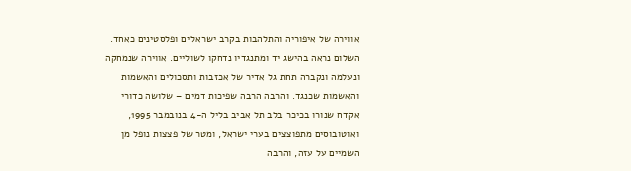אווירה של איפוריה והתלהבות בקרב ישראלים ופלסטינים כאחד.  השלום נראה בהישג יד ומתנגדיו נדחקו לשוליים. אווירה שנמחקה ונעלמה ונקברה תחת גל אדיר של אכזבות ותסכולים והאשמות והאשמות שכנגד. והרבה הרבה שפיכות דמים – שלושה כדורי אקדח שנורו בכיכר בלב תל אביב בליל ה-4 בנובמבר 1995, ואוטובוסים מתפוצצים בערי ישראל, ומטר של פצצות נופל מן השמיים על עזה, והרבה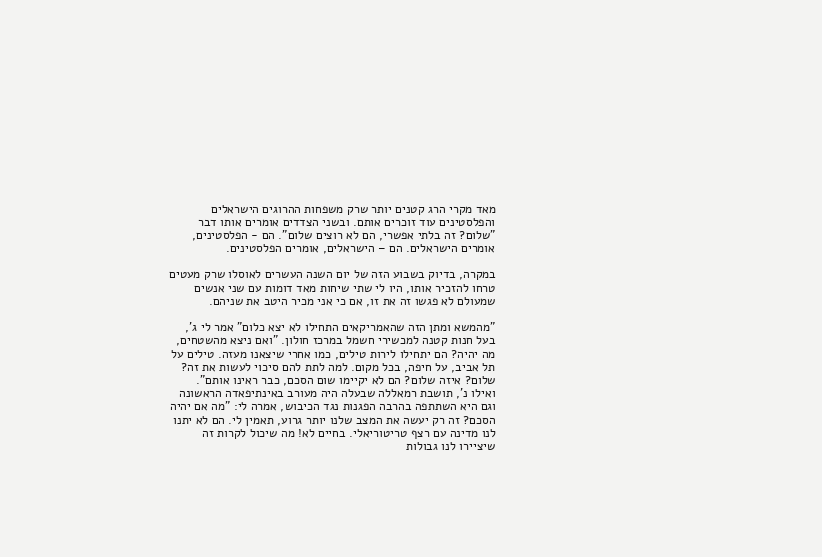מאד מקרי הרג קטנים יותר שרק משפחות ההרוגים הישראלים והפלסטינים עוד זוכרים אותם. ובשני הצדדים אומרים אותו דבר "שלום? זה בלתי אפשרי, הם לא רוצים שלום". הם - הפלסטינים, אומרים הישראלים. הם – הישראלים, אומרים הפלסטינים.

במקרה, בדיוק בשבוע הזה של יום השנה העשרים לאוסלו שרק מעטים טרחו להזכיר אותו, היו לי שתי שיחות מאד דומות עם שני אנשים שמעולם לא פגשו זה את זו, אם כי אני מכיר היטב את שניהם.

"מהמשא ומתן הזה שהאמריקאים התחילו לא יצא כלום" אמר לי ג', בעל חנות קטנה למכשירי חשמל במרכז חולון. "ואם ניצא מהשטחים, מה יהיה? הם יתחילו לירות טילים, כמו אחרי שיצאנו מעזה. טילים על תל אביב, על חיפה, בכל מקום. למה לתת להם סיכוי לעשות את זה? שלום? איזה שלום? הם לא יקיימו שום הסכם, כבר ראינו אותם".  ואילו נ', תושבת רמאללה שבעלה היה מעורב באינתיפאדה הראשונה וגם היא השתתפה בהרבה הפגנות נגד הכיבוש, אמרה לי: "מה אם יהיה הסכם? זה רק יעשה את המצב שלנו יותר גרוע, תאמין לי. הם לא יתנו לנו מדינה עם רצף טריטוריאלי. בחיים לא! מה שיכול לקרות זה שיציירו לנו גבולות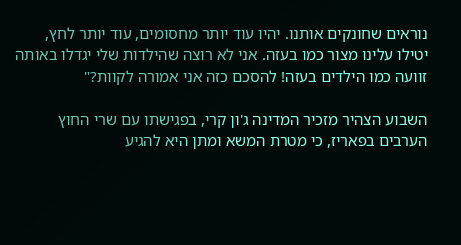נוראים שחונקים אותנו. יהיו עוד יותר מחסומים, עוד יותר לחץ, יטילו עלינו מצור כמו בעזה. אני לא רוצה שהילדות שלי יגדלו באותה זוועה כמו הילדים בעזה! להסכם כזה אני אמורה לקוות?"

השבוע הצהיר מזכיר המדינה ג'ון קרי, בפגישתו עם שרי החוץ הערבים בפאריז, כי מטרת המשא ומתן היא להגיע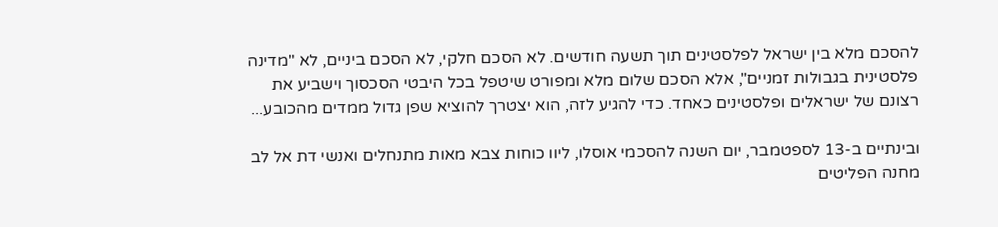להסכם מלא בין ישראל לפלסטינים תוך תשעה חודשים. לא הסכם חלקי, לא הסכם ביניים, לא "מדינה פלסטינית בגבולות זמניים", אלא הסכם שלום מלא ומפורט שיטפל בכל היבטי הסכסוך וישביע את רצונם של ישראלים ופלסטינים כאחד. כדי להגיע לזה, הוא יצטרך להוציא שפן גדול ממדים מהכובע...

ובינתיים ב-13 לספטמבר, יום השנה להסכמי אוסלו, ליוו כוחות צבא מאות מתנחלים ואנשי דת אל לב מחנה הפליטים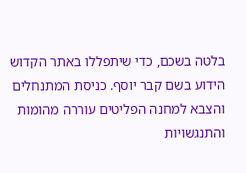בלטה בשכם, כדי שיתפללו באתר הקדוש הידוע בשם קבר יוסף. כניסת המתנחלים והצבא למחנה הפליטים עוררה מהומות והתנגשויות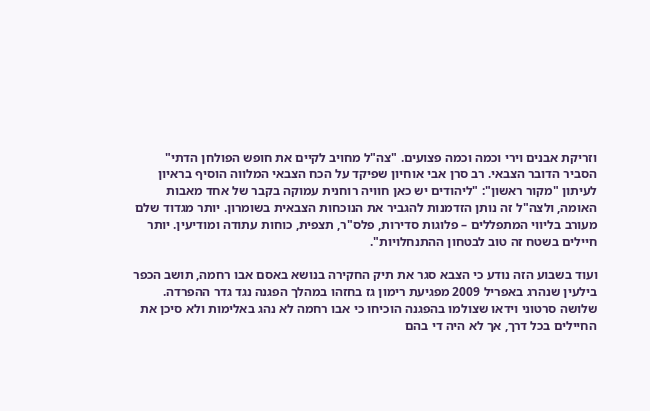וזריקת אבנים וירי וכמה וכמה פצועים. "צה"ל מחויב לקיים את חופש הפולחן הדתי" הסביר הדובר הצבאי. רב סרן אבי אוחיון שפיקד על הכח הצבאי המלווה הוסיף בראיון לעיתון "מקור ראשון": "ליהודים יש כאן חוויה רוחנית עמוקה בקבר של אחד מאבות האומה, ולצה"ל זה נותן הזדמנות להגביר את הנוכחות הצבאית בשומרון. יותר מגדוד שלם מעורב בליווי המתפללים – פלוגות סדירות, פלס"ר, תצפית, כוחות עתודה ומודיעין. יותר חיילים בשטח זה טוב לבטחון ההתנחלויות".

ועוד בשבוע הזה נודע כי הצבא סגר את תיק החקירה בנושא באסם אבו רחמה, תושב הכפר בילעין שנהרג באפריל 2009 מפגיעת רימון גז בחזהו במהלך הפגנה נגד גדר ההפרדה. שלושה סרטוני וידאו שצולמו בהפגנה הוכיחו כי אבו רחמה לא נהג באלימות ולא סיכן את החיילים בכל דרך, אך לא היה די בהם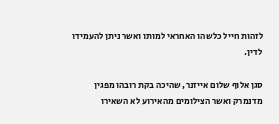לזהות חייל כלשהו האחראי למותו ואשר ניתן להעמידו לדין.

סגן אלוף שלום אייזנר, שהיכה בקת רובהו מפגין מדנמרק ואשר הצילומים מהאירוע לא השאירו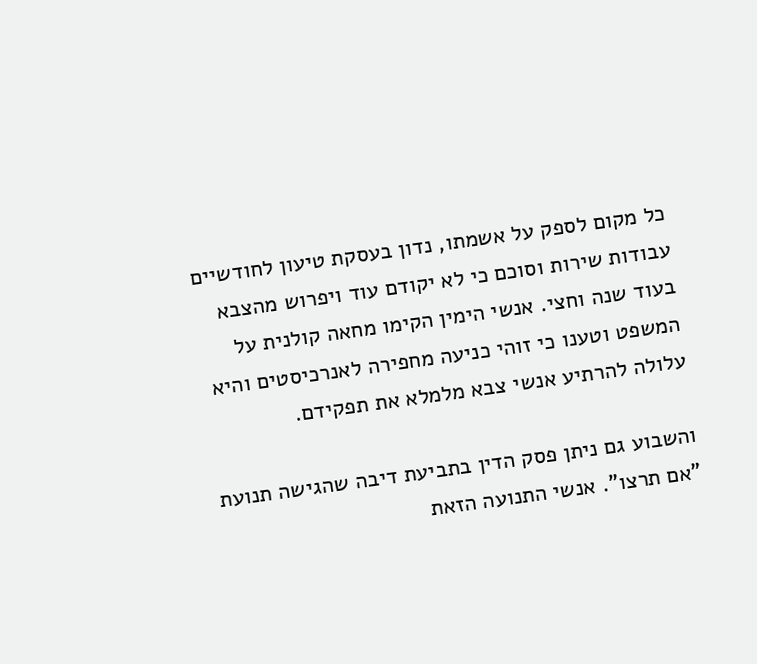כל מקום לספק על אשמתו, נדון בעסקת טיעון לחודשיים עבודות שירות וסוכם כי לא יקודם עוד ויפרוש מהצבא בעוד שנה וחצי. אנשי הימין הקימו מחאה קולנית על המשפט וטענו כי זוהי כניעה מחפירה לאנרכיסטים והיא עלולה להרתיע אנשי צבא מלמלא את תפקידם.

והשבוע גם ניתן פסק הדין בתביעת דיבה שהגישה תנועת "אם תרצו". אנשי התנועה הזאת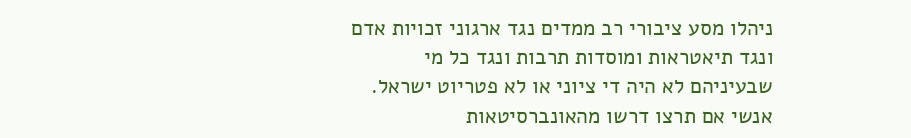ניהלו מסע ציבורי רב ממדים נגד ארגוני זכויות אדם ונגד תיאטראות ומוסדות תרבות ונגד כל מי שבעיניהם לא היה די ציוני או לא פטריוט ישראל. אנשי אם תרצו דרשו מהאונברסיטאות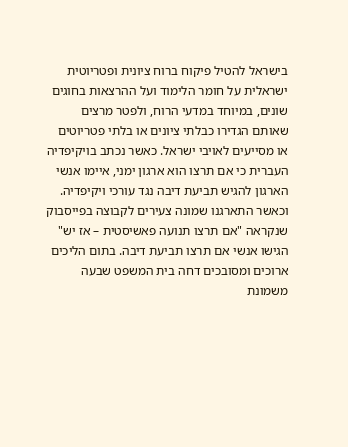בישראל להטיל פיקוח ברוח ציונית ופטריוטית ישראלית על חומר הלימוד ועל ההרצאות בחוגים שונים, במיוחד במדעי הרוח, ולפטר מרצים שאותם הגדירו כבלתי ציונים או בלתי פטריוטים או מסייעים לאויבי ישראל. כאשר נכתב בויקיפדיה העברית כי אם תרצו הוא ארגון ימני, איימו אנשי הארגון להגיש תביעת דיבה נגד עורכי ויקיפדיה. וכאשר התארגנו שמונה צעירים לקבוצה בפייסבוק שנקראה "אם תרצו תנועה פאשיסטית – אז יש" הגישו אנשי אם תרצו תביעת דיבה. בתום הליכים ארוכים ומסובכים דחה בית המשפט שבעה משמונת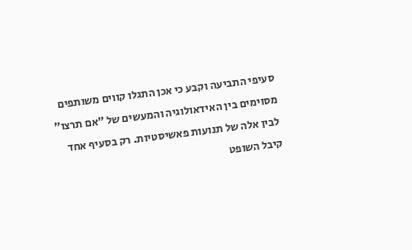סעיפי התביעה וקבע כי אכן התגלו קווים משותפים מסוימים בין האידאולוגיה והמעשים של "אם תרצו" לבין אלה של תנועות פאשיסטיות. רק בסעיף אחד קיבל השופט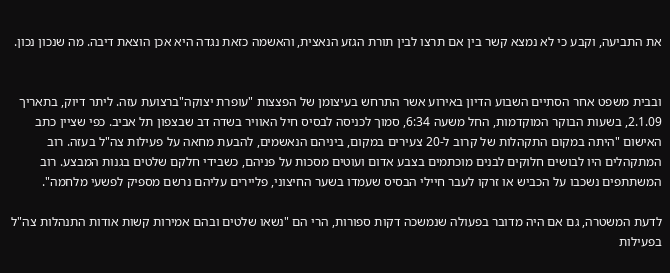את התביעה, וקבע כי לא נמצא קשר בין אם תרצו לבין תורת הגזע הנאצית, והאשמה כזאת נגדה היא אכן הוצאת דיבה. מה שנכון נכון.


ובבית משפט אחר הסתיים השבוע הדיון באירוע אשר התרחש בעיצומן של הפצצות "עופרת יצוקה"ברצועת עזה. ליתר דיוק, בתאריך 2.1.09, בשעות הבוקר המוקדמות, החל משעה 6:34, סמוך לכניסה לבסיס חיל האוויר בשדה דב שבצפון תל אביב. כפי שציין כתב האישום "היתה במקום התקהלות של קרוב ל-20 צעירים במקום, ביניהם הנאשמים, להבעת מחאה על פעילות צה"ל בעזה. רוב המתקהלים היו לבושים חלוקים לבנים מוכתמים בצבע אדום ועוטים מסכות על פניהם, כשבידי חלקם שלטים בגנות המבצע. רוב המשתתפים נשכבו על הכביש או זרקו לעבר חיילי הבסיס שעמדו בשער החיצוני, פליירים עליהם נרשם מספיק לפשעי מלחמה".

לדעת המשטרה, גם אם היה מדובר בפעולה שנמשכה דקות ספורות, הרי הם "נשאו שלטים ובהם אמירות קשות אודות התנהלות צה"ל בפעילות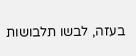בעזה, לבשו תלבושות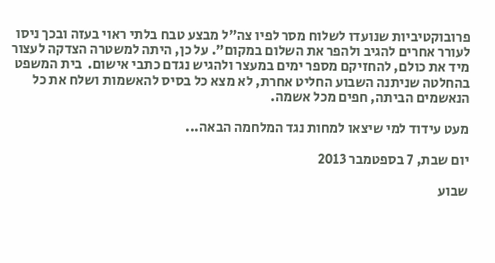פרובוקטיביות שנועדו לשלוח מסר לפיו צה"ל מבצע טבח בלתי ראוי בעזה ובכך ניסו לעורר אחרים להגיב ולהפר את השלום במקום". על כן, היתה למשטרה הצדקה לעצור מיד את כולם, להחזיקם מספר ימים במעצר ולהגיש נגדם כתבי אישום.  בית המשפט בהחלטה שניתנה השבוע החליט אחרת, לא מצא כל בסיס להאשמות ושלח את כל הנאשמים הביתה, חפים מכל אשמה.

מעט עידוד למי שיצאו למחות נגד המלחמה הבאה...

יום שבת, 7 בספטמבר 2013

שבוע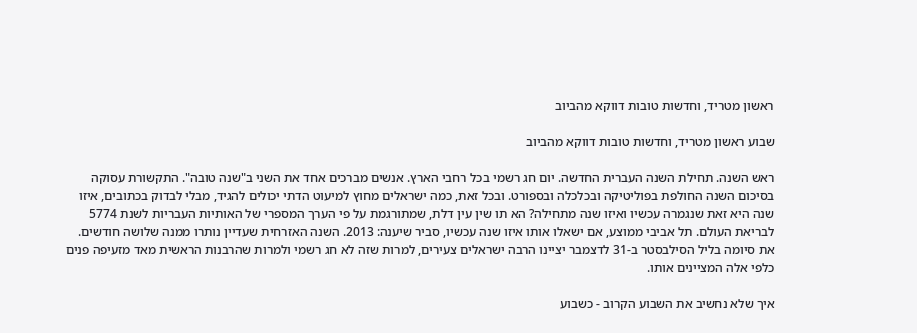ראשון מטריד, וחדשות טובות דווקא מהביוב

שבוע ראשון מטריד, וחדשות טובות דווקא מהביוב

ראש השנה. תחילת השנה העברית החדשה. יום חג רשמי בכל רחבי הארץ. אנשים מברכים אחד את השני ב"שנה טובה". התקשורת עסוקה בסיכום השנה החולפת בפוליטיקה ובכלכלה ובספורט. ובכל זאת, כמה ישראלים מחוץ למיעוט הדתי יכולים להגיד, מבלי לבדוק בכתובים, איזו שנה היא זאת שנגמרה עכשיו ואיזו שנה מתחילה? הא תו שין עין דלת, שמתורגמת על פי הערך המספרי של האותיות העבריות לשנת 5774 לבריאת העולם. תל אביבי ממוצע, אם ישאלו אותו איזו שנה עכשיו, סביר שיענה: 2013. השנה האזרחית שעדיין נותרו ממנה שלושה חודשים. את סיומה בליל הסילבסטר ב-31 לדצמבר יציינו הרבה ישראלים צעירים, למרות שזה לא חג רשמי ולמרות שהרבנות הראשית מאד מזעיפה פנים כלפי אלה המציינים אותו.

איך שלא נחשיב את השבוע הקרוב - כשבוע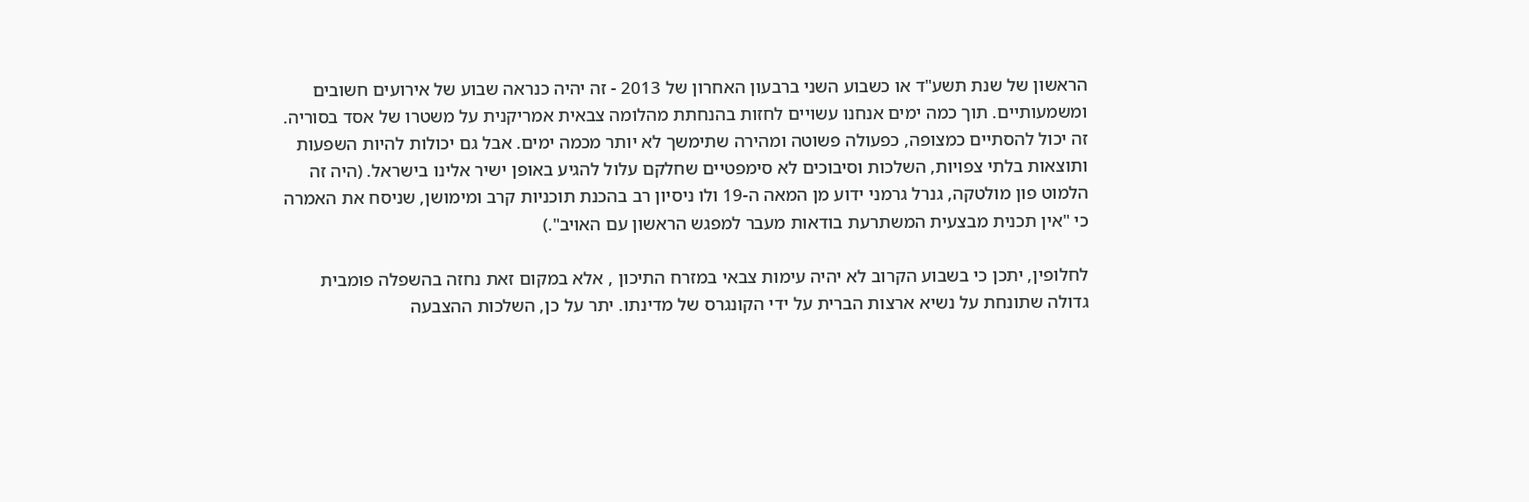הראשון של שנת תשע"ד או כשבוע השני ברבעון האחרון של 2013 - זה יהיה כנראה שבוע של אירועים חשובים ומשמעותיים. תוך כמה ימים אנחנו עשויים לחזות בהנחתת מהלומה צבאית אמריקנית על משטרו של אסד בסוריה. זה יכול להסתיים כמצופה, כפעולה פשוטה ומהירה שתימשך לא יותר מכמה ימים. אבל גם יכולות להיות השפעות ותוצאות בלתי צפויות, השלכות וסיבוכים לא סימפטיים שחלקם עלול להגיע באופן ישיר אלינו בישראל. (היה זה הלמוט פון מולטקה, גנרל גרמני ידוע מן המאה ה-19 ולו ניסיון רב בהכנת תוכניות קרב ומימושן, שניסח את האמרה כי "אין תכנית מבצעית המשתרעת בודאות מעבר למפגש הראשון עם האויב".)

לחלופין, יתכן כי בשבוע הקרוב לא יהיה עימות צבאי במזרח התיכון , אלא במקום זאת נחזה בהשפלה פומבית גדולה שתונחת על נשיא ארצות הברית על ידי הקונגרס של מדינתו. יתר על כן, השלכות ההצבעה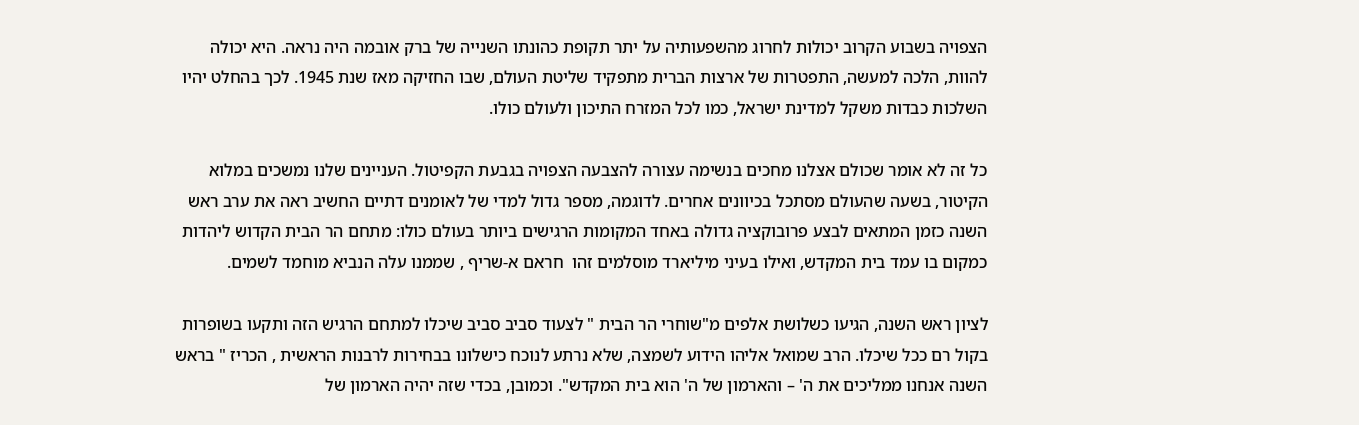הצפויה בשבוע הקרוב יכולות לחרוג מהשפעותיה על יתר תקופת כהונתו השנייה של ברק אובמה היה נראה. היא יכולה להוות, הלכה למעשה, התפטרות של ארצות הברית מתפקיד שליטת העולם, שבו החזיקה מאז שנת 1945. לכך בהחלט יהיו השלכות כבדות משקל למדינת ישראל, כמו לכל המזרח התיכון ולעולם כולו.

כל זה לא אומר שכולם אצלנו מחכים בנשימה עצורה להצבעה הצפויה בגבעת הקפיטול. העניינים שלנו נמשכים במלוא הקיטור, בשעה שהעולם מסתכל בכיוונים אחרים. לדוגמה, מספר גדול למדי של לאומנים דתיים החשיב ראה את ערב ראש השנה כזמן המתאים לבצע פרובוקציה גדולה באחד המקומות הרגישים ביותר בעולם כולו: מתחם הר הבית הקדוש ליהדות כמקום בו עמד בית המקדש, ואילו בעיני מיליארד מוסלמים זהו  חראם א-שריף , שממנו עלה הנביא מוחמד לשמים.

לציון ראש השנה, הגיעו כשלושת אלפים מ"שוחרי הר הבית " לצעוד סביב סביב שיכלו למתחם הרגיש הזה ותקעו בשופרות בקול רם ככל שיכלו. הרב שמואל אליהו הידוע לשמצה, שלא נרתע לנוכח כישלונו בבחירות לרבנות הראשית , הכריז " בראש השנה אנחנו ממליכים את ה' – והארמון של ה' הוא בית המקדש". וכמובן, בכדי שזה יהיה הארמון של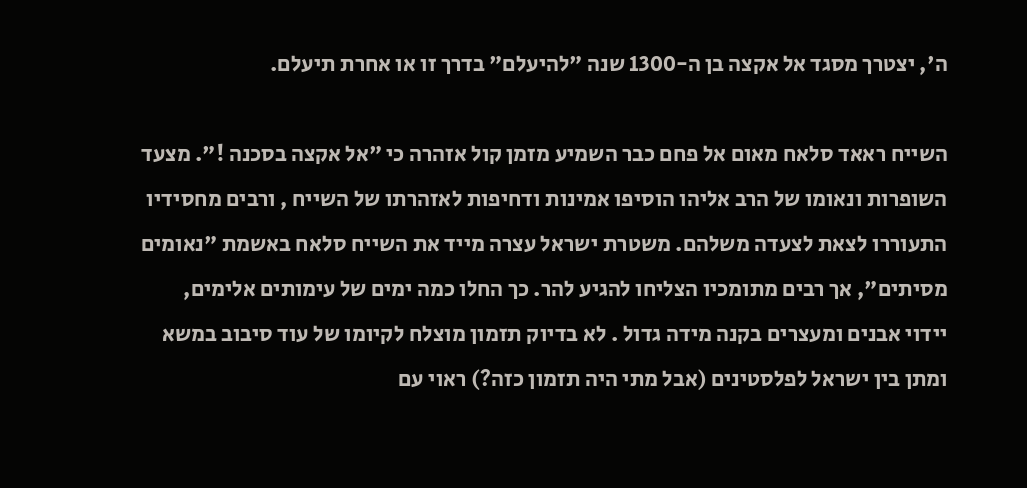ה', יצטרך מסגד אל אקצה בן ה-1300 שנה "להיעלם" בדרך זו או אחרת תיעלם.

השייח ראאד סלאח מאום אל פחם כבר השמיע מזמן קול אזהרה כי "אל אקצה בסכנה !". מצעד השופרות ונאומו של הרב אליהו הוסיפו אמינות ודחיפות לאזהרתו של השייח , ורבים מחסידיו התעוררו לצאת לצעדה משלהם. משטרת ישראל עצרה מייד את השייח סלאח באשמת "נאומים מסיתים", אך רבים מתומכיו הצליחו להגיע להר. כך החלו כמה ימים של עימותים אלימים, יידוי אבנים ומעצרים בקנה מידה גדול . לא בדיוק תזמון מוצלח לקיומו של עוד סיבוב במשא ומתן בין ישראל לפלסטינים (אבל מתי היה תזמון כזה?) ראוי עם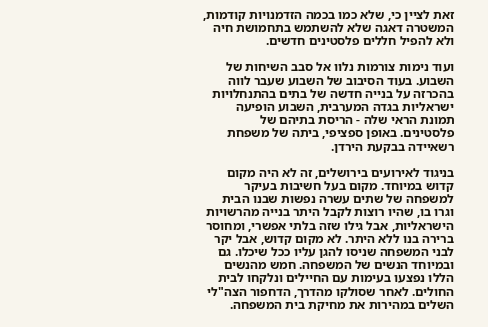זאת לציין כי, שלא כמו בכמה הזדמנויות קודמות, המשטרה דאגה שלא להשתמש בתחמושת חיה ולא להפיל חללים פלסטינים חדשים.

ועוד נימות צורמות נלוו אל סבב השיחות של השבוע. בעוד הסיבוב של השבוע שעבר לווה בהכרזה על בנייה חדשה של בתים בהתנחלויות ישראליות בגדה המערבית, השבוע הופיעה תמונת הראי שלה - הריסת בתיהם של  פלסטינים. באופן ספציפי, ביתה של משפחת רשאיידה בבקעת הירדן.

בניגוד לאירועים בירושלים, זה לא היה מקום קדוש במיוחד. מקום בעל חשיבות בעיקר למשפחה של שתים עשרה נפשות שבנו הבית וגרו בו, שהיו רוצות לקבל היתר בנייה מהרשויות הישראליות, אבל גילו שזה בלתי אפשרי, ומחוסר ברירה בנו ללא היתר. לא מקום קדוש, אבל יקר לבני המשפחה שניסו להגן עליו ככל שיכלו. גם ובמיוחד הנשים של המשפחה. חמש מהנשים הללו נפצעו בעימות עם החיילים ונלקחו לבית החולים. לאחר שסולקו מהדרך, הדחפור הצה"לי השלים במהירות את מחיקת בית המשפחה.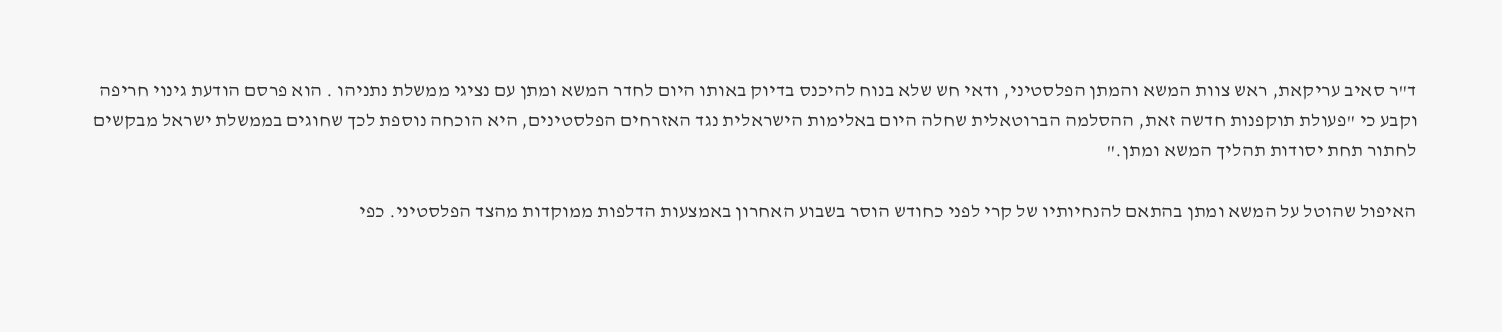ד"ר סאיב עריקאת, ראש צוות המשא והמתן הפלסטיני, ודאי חש שלא בנוח להיכנס בדיוק באותו היום לחדר המשא ומתן עם נציגי ממשלת נתניהו . הוא פרסם הודעת גינוי חריפה וקבע כי "פעולת תוקפנות חדשה זאת, ההסלמה הברוטאלית שחלה היום באלימות הישראלית נגד האזרחים הפלסטינים, היא הוכחה נוספת לכך שחוגים בממשלת ישראל מבקשים לחתור תחת יסודות תהליך המשא ומתן."

האיפול שהוטל על המשא ומתן בהתאם להנחיותיו של קרי לפני כחודש הוסר בשבוע האחרון באמצעות הדלפות ממוקדות מהצד הפלסטיני. כפי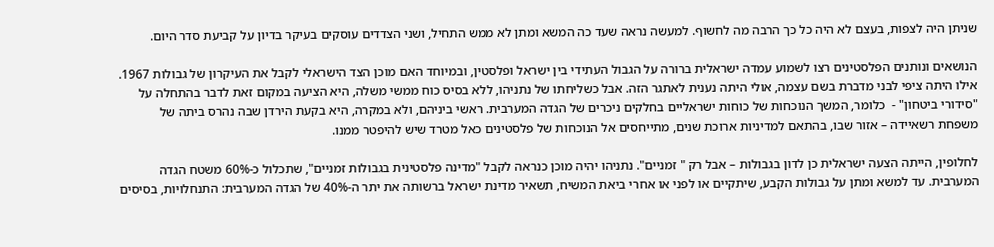שניתן היה לצפות, בעצם לא היה כל כך הרבה מה לחשוף. למעשה נראה שעד כה המשא ומתן לא ממש התחיל, ושני הצדדים עוסקים בעיקר בדיון על קביעת סדר היום.

הנושאים ונותנים הפלסטינים רצו לשמוע עמדה ישראלית ברורה על הגבול העתידי בין ישראל ופלסטין, ובמיוחד האם מוכן הצד הישראלי לקבל את העיקרון של גבולות 1967. אילו היתה ציפי לבני מדברת בשם עצמה, אולי היתה נענית לאתגר הזה. אבל כשליחתו של נתניהו, ללא בסיס כוח ממשי משלה, היא הציעה במקום זאת לדבר בהתחלה על "סידורי ביטחון" -  כלומר, המשך הנוכחות של כוחות ישראליים בחלקים ניכרים של הגדה המערבית. ראשי ביניהם, ולא במקרה, היא בקעת הירדן שבה נהרס ביתה של משפחת רשאיידה – אזור שבו, בהתאם למדיניות ארוכת שנים, מתייחסים אל הנוכחות של פלסטינים כאל מטרד שיש להיפטר ממנו.

לחלופין, הייתה הצעה ישראלית כן לדון בגבולות – אבל רק " זמניים". נתניהו יהיה מוכן כנראה לקבל "מדינה פלסטינית בגבולות זמניים", שתכלול כ-60% משטח הגדה המערבית. עד למשא ומתן על גבולות הקבע, שיתקיים או לפני או אחרי ביאת המשיח, תשאיר מדינת ישראל ברשותה את יתר ה-40% של הגדה המערבית: התנחלויות, בסיסים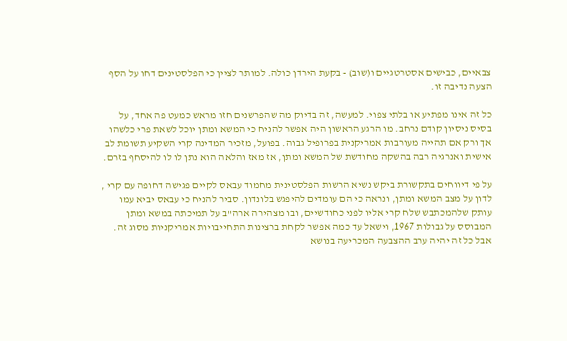צבאיים, כבישים אסטרטגיים ו(שוב) - בקעת הירדן כולה. למותר לציין כי הפלסטינים דחו על הסף הצעה נדיבה זו.

כל זה אינו מפתיע או בלתי צפוי. למעשה, זה בדיוק מה שהפרשנים חזו מראש כמעט פה אחד, על בסיס ניסיון קודם נרחב. מו הרגע הראשון היה אפשר להניח כי המשא ומתן יוכל לשאת פרי כלשהו אך ורק אם תהייה מעורבות אמריקנית בפרופיל גבוה. בפועל, מזכיר המדינה קרי השקיע תשומת לב אישית ואנרגיה רבה בהשקה מחודשת של המשא ומתן, אז מאז והלאה הוא נתן לו לו להיסחף בזרם.

על פי דיווחים בתקשורת ביקש נשיא הרשות הפלסטינית מחמוד עבאס לקיים פגישה דחופה עם קרי , לדון על מצב המשא ומתן, ונראה כי הם עומדים להיפגש בלונדון. סביר להניח כי עבאס יביא עמו עותק שלהמכתבש שלח קרי אליו לפני כחודשיים, ובו מצהירה ארה"ב על תמיכתה במשא ומתן המבוסס על גבולות 1967, וישאל עד כמה אפשר לקחת ברצינות התחייבויות אמריקניות מסוג זה. אבל כל זה יהיה ערב ההצבעה המכריעה בנושא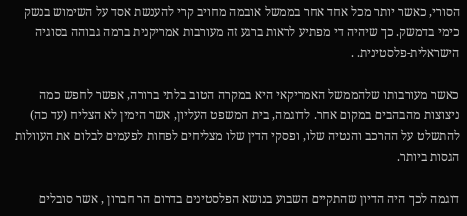הסורי, כאשר יותר מכל אחד אחר בממשל אובמה מחויב קרי להענשת אסד על השימוש בנשק כימי בדמשק. כך שיהיה די מפתיע לראות ברגע זה מעורבות אמריקנית ברמה גבוהה בסוגיה הישראלית-פלסטינית. .

כאשר מעורבותו שלהממשל האמריקאי היא במקרה הטוב בלתי ברורה, אפשר לחפש כמה ניצוצות מהבהבים במקום אחר. לדוגמה, בית המשפט העליון, אשר הימין לא הצליח (עד כה)  להתשלט על ההרכב והנטיה שלו, ופסקי הדין שלו מצליחים לפחות לפעמים לבלום את העוולות הגסות ביותר.

דוגמה לכך היה הדיון שהתקיים השבוע בנושא הפלסטינים בדרום הר חברון , אשר סובלים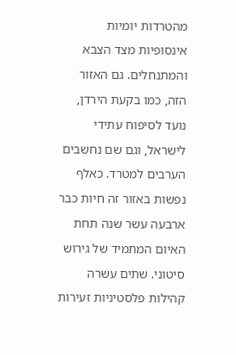מהטרדות יומיות אינסופיות מצד הצבא והמתנחלים. גם האזור הזה, כמו בקעת הירדן, נועד לסיפוח עתידי לישראל, וגם שם נחשבים הערבים למטרד. כאלף נפשות באזור זה חיות כבר ארבעה עשר שנה תחת האיום המתמיד של גירוש סיטוני. שתים עשרה קהילות פלסטיניות זעירות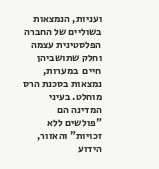ועניות, הנמצאות בשוליים של החברה הפלסטינית עצמה וחלק שתושביהן חיים  במערות, נמצאות בסכנת הרס מוחלט. בעיני המדינה הם "פולשים ללא זכויות" והאזור, הידוע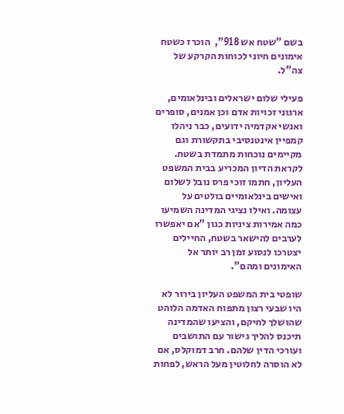בשם "שטח אש 918",  הוכרז כשטח אימונים חיוני לכוחות הקרקע של צה"ל.

פעילי שלום ישראלים ובינלאומים, ארגוני זכויות אדם וכן אמנים, סופרים ואנשי אקדמיה ידועים, כבר ניהלו קמפיין אינטנסיבי בתקשורת וגם מקיימים נוכחות מתמדת בשטח. לקראת הדיון המכריע בבית המשפט העליון, חתמו זוכי פרס נובל לשלום ואישים בינלאומיים בולטים על עצומה. ואילו נציגי המדינה השמיעו כמה אמירות ציניות כגון "אם יאפשרו לערבים להישאר בשטח, החיילים יצטרכו לנסוע זמן רב יותר אל האימונים ומהם".

שופטי בית המשפט העליון בירור לא היו שבעי רצון מתפוח האדמה הלוהט שהושלך לחיקם, והציעו שהמדינה תיכנס להליך גישור עם התושבים ועורכי הדין שלהם. חרב דמוקלס, אם לא הוסרה לחלוטין מעל הראש, לפחות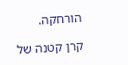הורחקה.

קרן קטנה של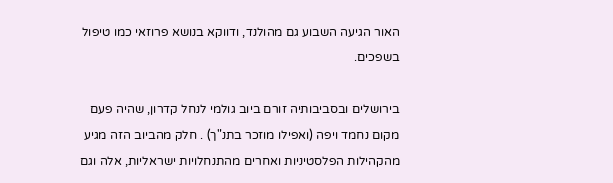האור הגיעה השבוע גם מהולנד, ודווקא בנושא פרוזאי כמו טיפול בשפכים.

בירושלים ובסביבותיה זורם ביוב גולמי לנחל קדרון, שהיה פעם מקום נחמד ויפה (ואפילו מוזכר בתנ"ך) . חלק מהביוב הזה מגיע מהקהילות הפלסטיניות ואחרים מהתנחלויות ישראליות, אלה וגם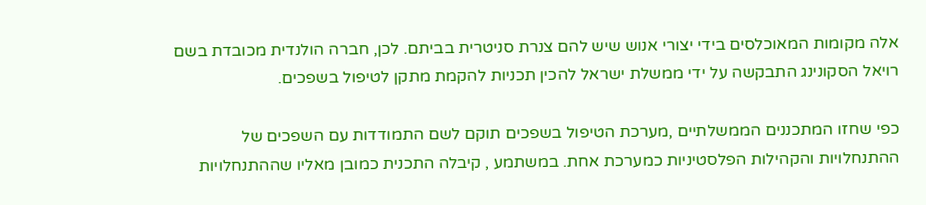אלה מקומות המאוכלסים בידי יצורי אנוש שיש להם צנרת סניטרית בביתם. לכן, חברה הולנדית מכובדת בשם רויאל הסקונינג התבקשה על ידי ממשלת ישראל להכין תכניות להקמת מתקן לטיפול בשפכים.

כפי שחזו המתכננים הממשלתיים ,מערכת הטיפול בשפכים תוקם לשם התמודדות עם השפכים של ההתנחלויות והקהילות הפלסטיניות כמערכת אחת. במשתמע , קיבלה התכנית כמובן מאליו שההתנחלויות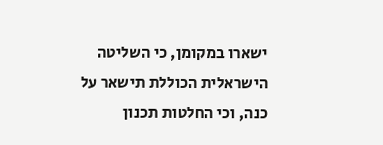ישארו במקומן, כי השליטה הישראלית הכוללת תישאר על כנה, וכי החלטות תכנון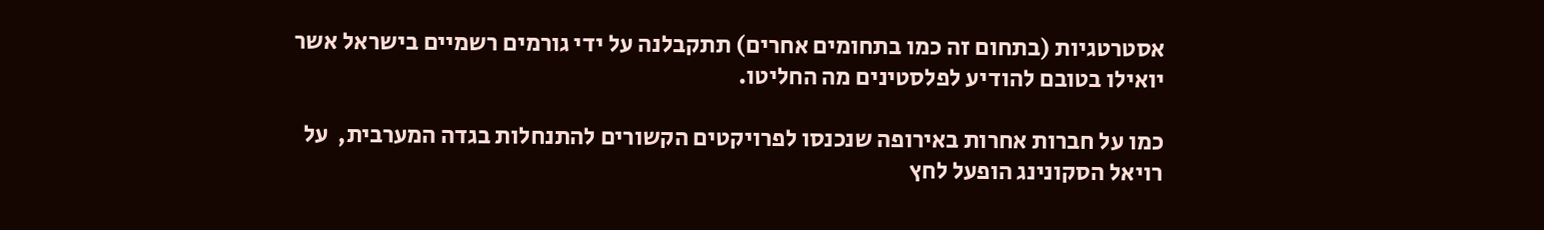אסטרטגיות (בתחום זה כמו בתחומים אחרים) תתקבלנה על ידי גורמים רשמיים בישראל אשר יואילו בטובם להודיע לפלסטינים מה החליטו.

כמו על חברות אחרות באירופה שנכנסו לפרויקטים הקשורים להתנחלות בגדה המערבית,  על רויאל הסקונינג הופעל לחץ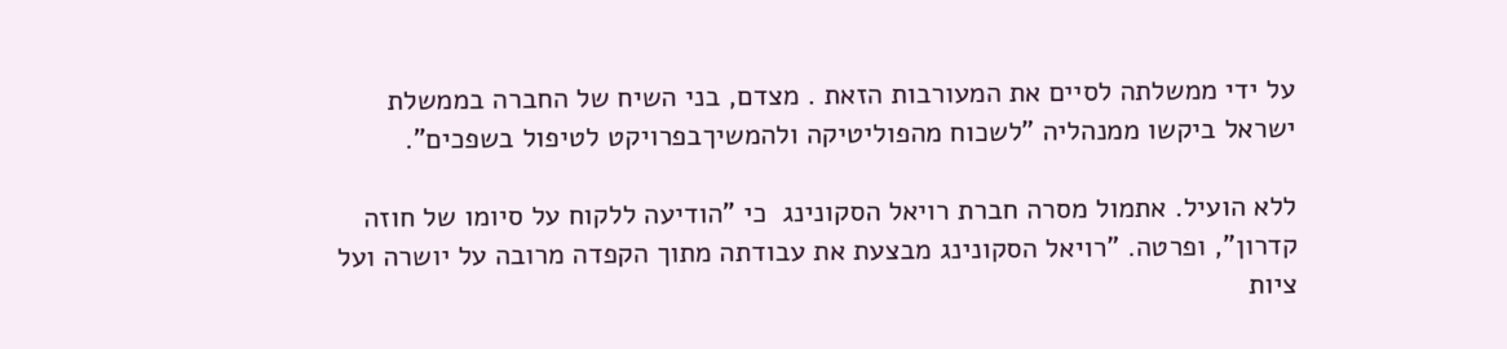על ידי ממשלתה לסיים את המעורבות הזאת . מצדם, בני השיח של החברה בממשלת ישראל ביקשו ממנהליה "לשכוח מהפוליטיקה ולהמשיךבפרויקט לטיפול בשפכים".

ללא הועיל. אתמול מסרה חברת רויאל הסקונינג  כי "הודיעה ללקוח על סיומו של חוזה קדרון", ופרטה. "רויאל הסקונינג מבצעת את עבודתה מתוך הקפדה מרובה על יושרה ועל ציות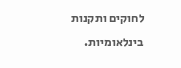לחוקים ותקנות בינלאומיות.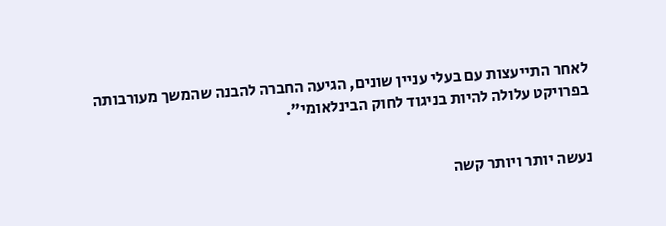לאחר התייעצות עם בעלי עניין שונים, הגיעה החברה להבנה שהמשך מעורבותה בפרויקט עלולה להיות בניגוד לחוק הבינלאומי".


נעשה יותר ויותר קשה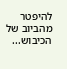להיפטר מהביוב של הכיבוש...